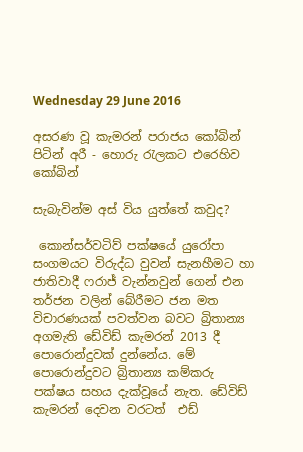Wednesday 29 June 2016

අසරණ වූ කැමරන් පරාජය කෝබින් පිටින් අරී - හොරු රැලකට එරෙහිව කෝබින්

සැබැවින්ම අස් විය යුත්තේ කවුද?

 කොන්සර්වටිව් පක්ෂයේ යුරෝපා සංගමයට විරුද්ධ වුවන් සැනහීමට හා ජාතිවාදී ෆරාජ් වැන්නවුන් ගෙන් එන තර්ජන වලින් බේරීමට ජන මත විචාරණයක් පවත්වන බවට බ්‍රිතාන්‍ය අගමැති ඩේවිඩ් කැමරන් 2013 දී පොරොන්දුවක් දුන්නේය. මේ පොරොන්දුවට බ්‍රිතාන්‍ය කම්කරු පක්ෂය සහය දැක්වූයේ නැත. ඩේවිඩ් කැමරන් දෙවන වරටත්  එඩ්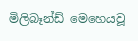මිලිබෑන්ඩ් මෙහෙයවූ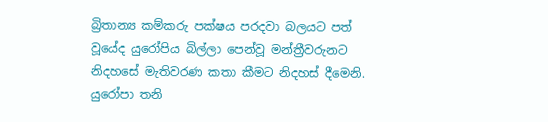බ්‍රිතාන්‍ය කම්කරු පක්ෂය පරදවා බලයට පත් වූයේද යුරෝපිය බිල්ලා පෙන්වූ මන්ත්‍රීවරුනට නිදහසේ මැතිවරණ කතා කීමට නිදහස් දීමෙනි. යුරෝපා තනි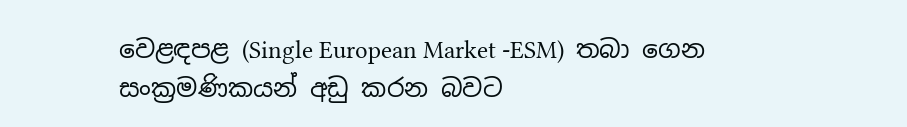වෙළඳපළ (Single European Market -ESM)  තබා ගෙන සංක්‍රමණිකයන් අඩු කරන බවට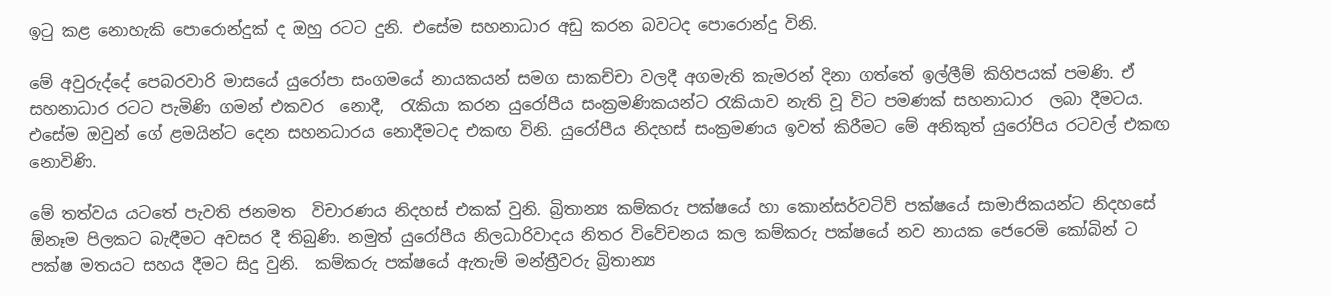ඉටු කළ නොහැකි පොරොන්දුක් ද ඔහු රටට දුනි. එසේම සහනාධාර අඩු කරන බවටද පොරොන්දු විනි.

මේ අවුරුද්දේ පෙබරවාරි මාසයේ යුරෝපා සංගමයේ නායකයන් සමග සාකච්චා වලදී අගමැති කැමරන් දිනා ගත්තේ ඉල්ලීම් කිහිපයක් පමණි. ඒ සහනාධාර රටට පැමිණි ගමන් එකවර  නොදී,  රැකියා කරන යුරෝපීය සංක්‍රමණිකයන්ට රැකියාව නැති වූ විට පමණක් සහනාධාර  ලබා දීමටය. එසේම ඔවුන් ගේ ළමයින්ට දෙන සහනධාරය නොදීමටද එකඟ විනි. යුරෝපීය නිදහස් සංක්‍රමණය ඉවත් කිරීමට මේ අනිකුත් යුරෝපිය රටවල් එකඟ නොවිණි.

මේ තත්වය යටතේ පැවති ජනමත  විචාරණය නිදහස් එකක් වුනි. බ්‍රිතාන්‍ය කම්කරු පක්ෂයේ හා කොන්සර්වටිව් පක්ෂයේ සාමාජිකයන්ට නිදහසේ ඕනෑම පිලකට බැඳීමට අවසර දී තිබුණි. නමුත් යුරෝපීය නිලධාරිවාදය නිතර විවේචනය කල කම්කරු පක්ෂයේ නව නායක ජෙරෙමි කෝබින් ට පක්ෂ මතයට සහය දීමට සිදු වුනි.  කම්කරු පක්ෂයේ ඇතැම් මන්ත්‍රීවරු බ්‍රිතාන්‍ය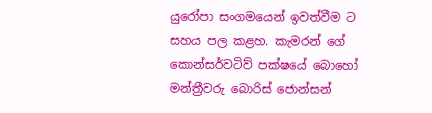යුරෝපා සංගමයෙන් ඉවත්වීම ට සහය පල කළහ. කැමරන් ගේ කොන්සර්වටිව් පක්ෂයේ බොහෝ මන්ත්‍රීවරු බොරිස් ජොන්සන්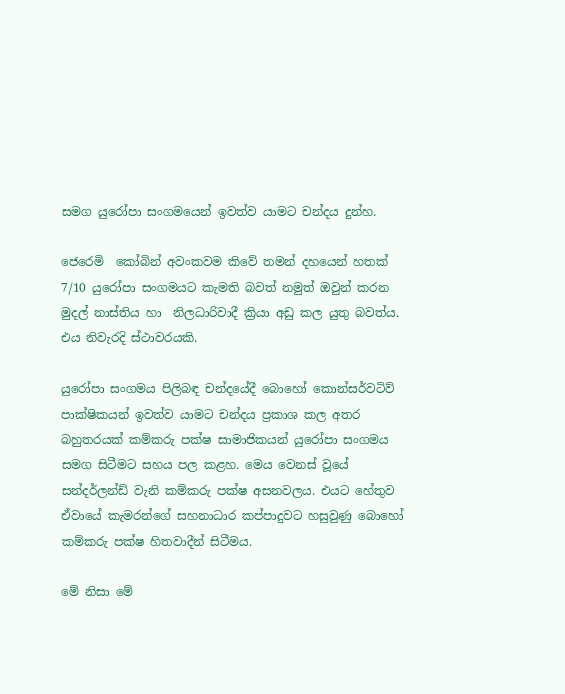සමග යුරෝපා සංගමයෙන් ඉවත්ව යාමට චන්දය දුන්හ.

ජෙරෙමි  කෝබින් අවංකවම කිවේ තමන් දහයෙන් හතක් 7/10 යුරෝපා සංගමයට කැමති බවත් නමුත් ඔවුන් කරන මුදල් නාස්තිය හා  නිලධාරිවාදී ක්‍රියා අඩු කල යුතු බවත්ය. එය නිවැරදි ස්ථාවරයකි.

යුරෝපා සංගමය පිලිබඳ චන්දයේදී බොහෝ කොන්සර්වටිව් පාක්ෂිකයන් ඉවත්ව යාමට චන්දය ප්‍රකාශ කල අතර බහුතරයක් කම්කරු පක්ෂ සාමාජිකයන් යුරෝපා සංගමය සමග සිටීමට සහය පල කළහ. මෙය වෙනස් වූයේ  සන්දර්ලන්ඩ් වැනි කම්කරු පක්ෂ අසනවලය. එයට හේතුව ඒවායේ කැමරන්ගේ සහනාධාර කප්පාදුවට හසුවුණු බොහෝ කම්කරු පක්ෂ හිතවාදීන් සිටීමය.

මේ නිසා මේ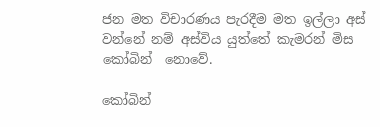ජන මත විචාරණය පැරදීම මත ඉල්ලා අස් වන්නේ නම් අස්විය යුත්තේ කැමරන් මිස කෝබින්  නොවේ.

කෝබින්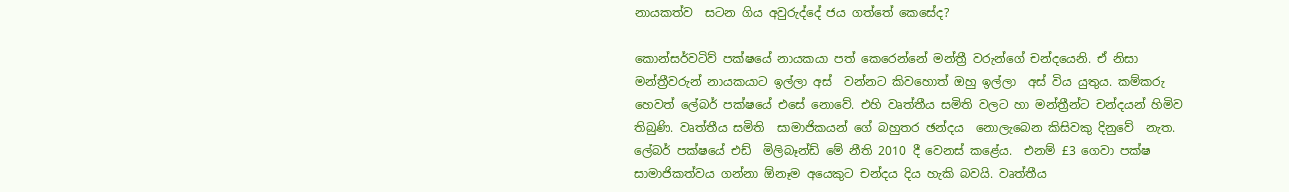නායකත්ව  සටන ගිය අවුරුද්දේ ජය ගත්තේ කෙසේද?

කොන්සර්වටිව් පක්ෂයේ නායකයා පත් කෙරෙන්නේ මන්ත්‍රී වරුන්ගේ චන්දයෙනි. ඒ නිසා මන්ත්‍රීවරුන් නායකයාට ඉල්ලා අස්  වන්නට කිවහොත් ඔහු ඉල්ලා  අස් විය යුතුය. කම්කරු හෙවත් ලේබර් පක්ෂයේ එසේ නොවේ. එහි වෘත්තීය සමිති වලට හා මන්ත්‍රීන්ට චන්දයන් හිමිව තිබුණි. වෘත්තීය සමිති  සාමාජිකයන් ගේ බහුතර ඡන්දය  නොලැබෙන කිසිවකු දිනුවේ  නැත. ලේබර් පක්ෂයේ එඩ්  මිලිබෑන්ඩ් මේ නීති 2010 දී වෙනස් කළේය.  එනම් £3 ගෙවා පක්ෂ සාමාජිකත්වය ගන්නා ඕනෑම අයෙකුට චන්දය දිය හැකි බවයි. වෘත්තීය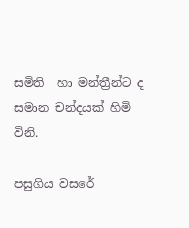සමිති  හා මන්ත්‍රීන්ට ද සමාන චන්දයක් හිමි විනි.

පසුගිය වසරේ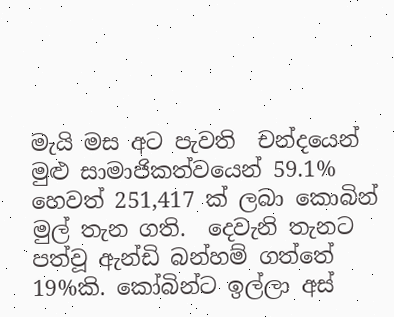මැයි මස අට පැවති  චන්දයෙන් මුළු සාමාජිකත්වයෙන් 59.1% හෙවත් 251,417 ක් ලබා කොබින් මුල් තැන ගති.  දෙවැනි තැනට පත්වූ ඇන්ඩි බන්හම් ගත්තේ 19%කි. කෝබින්ට ඉල්ලා අස්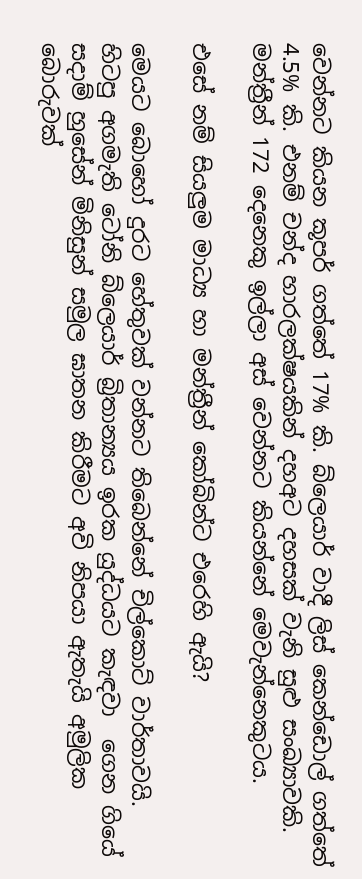වෙන්නට කියන කූපර් ගත්තේ 17% කි. බ්ලෙයාර් වාදී ලිස් කෙන්ඩොල් ගත්තේ 4.5% කි. එනම් චන්ද හාරලක්ෂයකින් දහඅට දහසක් වැනි සුළු සංඛ්‍යාවකි. මන්ත්‍රීන් 172 දෙනෙකු ඉල්ලා අස් වෙන්නට කියන්නේ මෙවැන්නෙකුටය.

එසේ නම් සියලුම මාධ්‍ය හා මන්ත්‍රීන් කෝබින්ට එරෙහි ඇයි?

මෙයට බොහෝ දුරට හේතුවක් වන්නට තිබෙන්නේ චිල්කොට් වාර්තාවයි. හිටපු අගමැති ටෝනි බ්ලෙයාර් බ්‍රිතාන්‍යය ඉරක යුද්ධයට කැඳවා  ගෙන ගියේ සදාම් හුසේන් මිනිසුන් සමුල ඝාතන කිරීමට අවි නිපයා ඇතැයි අමුලික බොරුවක්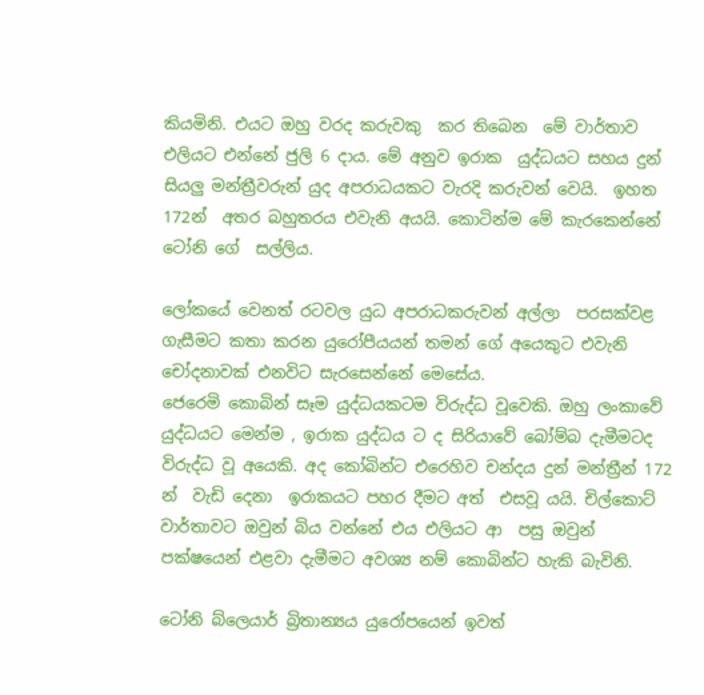කියමිනි. එයට ඔහු වරද කරුවකු  කර තිබෙන  මේ වාර්තාව එලියට එන්නේ ජුලි 6 දාය. මේ අනුව ඉරාක  යුද්ධයට සහය දුන් සියලු මන්ත්‍රීවරුන් යුද අපරාධයකට වැරදි කරුවන් වෙයි.  ඉහත 172න්  අතර බහුතරය එවැනි අයයි. කොටින්ම මේ කැරකෙන්නේ ටෝනි ගේ  සල්ලිය.

ලෝකයේ වෙනත් රටවල යුධ අපරාධකරුවන් අල්ලා  පරසක්වළ ගැසීමට කතා කරන යුරෝපීයයන් තමන් ගේ අයෙකුට එවැනි චෝදනාවක් එනවිට සැරසෙන්නේ මෙසේය.
ජෙරෙමි කොබින් සෑම යුද්ධයකටම විරුද්ධ වූවෙකි. ඔහු ලංකාවේ යුද්ධයට මෙන්ම , ඉරාක යුද්ධය ට ද සිරියාවේ බෝම්බ දැමීමටද විරුද්ධ වූ අයෙකි. අද කෝබින්ට එරෙහිව චන්දය දුන් මන්ත්‍රීන් 172 න්  වැඩි දෙනා  ඉරාකයට පහර දීමට අත්  එසවූ යයි. චිල්කොට් වාර්තාවට ඔවුන් බිය වන්නේ එය එලියට ආ  පසු ඔවුන් පක්ෂයෙන් එළවා දැමීමට අවශ්‍ය නම් කොබින්ට හැකි බැවිනි.

ටෝනි බ්ලෙයාර් බ්‍රිතාන්‍යය යුරෝපයෙන් ඉවත්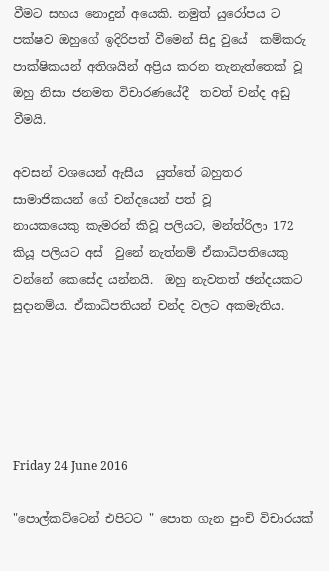වීමට සහය නොදුන් අයෙකි. නමුත් යුරෝපය ට පක්ෂව ඔහුගේ ඉදිරිපත් වීමෙන් සිදු වුයේ  කම්කරු පාක්ෂිකයන් අතිශයින් අප්‍රිය කරන තැනැත්තෙක් වූ ඔහු නිසා ජනමත විචාරණයේදී  තවත් චන්ද අඩු වීමයි.

අවසන් වශයෙන් ඇසීය  යුත්තේ බහුතර සාමාජිකයන් ගේ චන්දයෙන් පත් වූ
නායකයෙකු කැමරන් කිවූ පලියට, මන්ත්රිලා 172 කියූ පලියට අස්  වුනේ නැත්නම් ඒකාධිපතියෙකු වන්නේ කෙසේද යන්නයි.  ඔහු නැවතත් ඡන්දයකට සුදානම්ය. ඒකාධිපතියන් චන්ද වලට අකමැතිය.





Friday 24 June 2016

"පොල්කට්ටෙන් එපිටට " පොත ගැන පුංචි විචාරයක්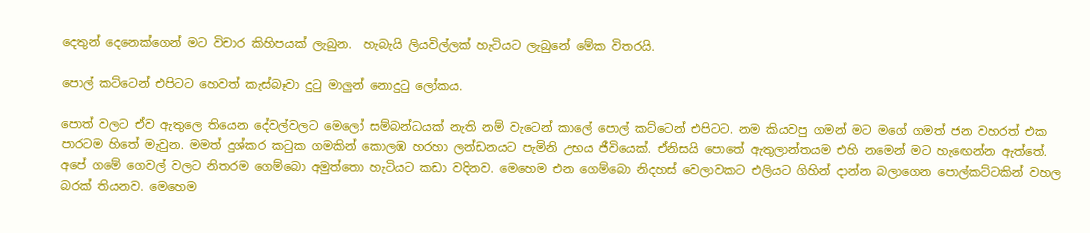දෙතුන් දෙනෙක්ගෙන් මට විචාර කිහිපයක් ලැබුන.  හැබැයි ලියවිල්ලක් හැටියට ලැබුනේ මේක විතරයි.

පොල් කට්ටෙන් එපිටට හෙවත් කැස්බෑවා දුටු මාලුන් නොදුටු ලෝකය.

පොත් වලට ඒව ඇතුලෙ තියෙන දේවල්වලට මෙලෝ සම්බන්ධයක් නැති නම් වැටෙන් කාලේ පොල් කට්ටෙන් එපිටට. නම කියවපු ගමන් මට මගේ ගමත් ජන වහරත් එක පාරටම හිතේ මැවුන. මමත් දුශ්කර කටුක ගමකින් කොලඹ හරහා ලන්ඩනයට පැමිනි උභය ජීවියෙක්. ඒනිසයි පොතේ ඇතුලාන්තයම එහි නමෙන් මට හැඟෙන්න ඇත්තේ. අපේ ගමේ ගෙවල් වලට නිතරම ගෙම්බො අමුත්තො හැටියට කඩා වදිනව. මෙහෙම එන ගෙම්බො නිදහස් වෙලාවකට එලියට ගිහින් දාන්න බලාගෙන පොල්කට්ටකින් වහල බරක් තියනව. මෙහෙම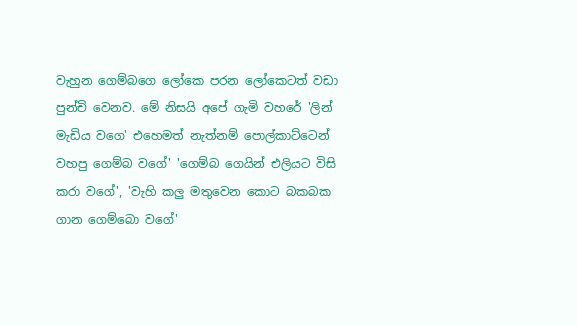වැහුන ගෙම්බගෙ ලෝකෙ පරන ලෝකෙටත් වඩා පුන්චි වෙනව. මේ නිසයි අපේ ගැමි වහරේ 'ලින් මැඩිය වගෙ' එහෙමත් නැත්නම් පොල්කාට්ටෙන් වහපු ගෙම්බ වගේ' 'ගෙම්බ ගෙයින් එලියට විසි කරා වගේ', 'වැහි කලු මතුවෙන කොට බකබක ගාන ගෙම්බො වගේ'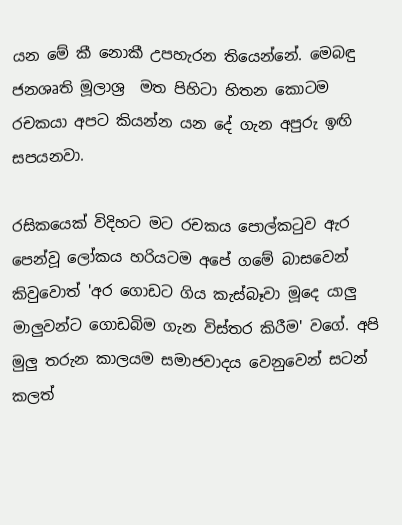යන මේ කී නොකී උපහැරන තියෙන්නේ. මෙබඳු ජනශෘති මූලාශ්‍ර  මත පිහිටා හිතන කොටම රචකයා අපට කියන්න යන දේ ගැන අපුරු ඉඟි සපයනවා.

රසිකයෙක් විදිහට මට රචකය පොල්කටුව ඇර පෙන්වූ ලෝකය හරියටම අපේ ගමේ බාසවෙන් කිවුවොත් 'අර ගොඩට ගිය කැස්බෑවා මූදෙ යාලු මාලුවන්ට ගොඩබිම ගැන විස්තර කිරීම' වගේ. අපි මුලු තරුන කාලයම සමාජවාදය වෙනුවෙන් සටන් කලත්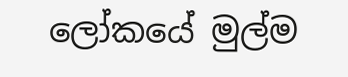ලෝකයේ මුල්ම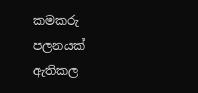කමකරු පලනයක් ඇතිකල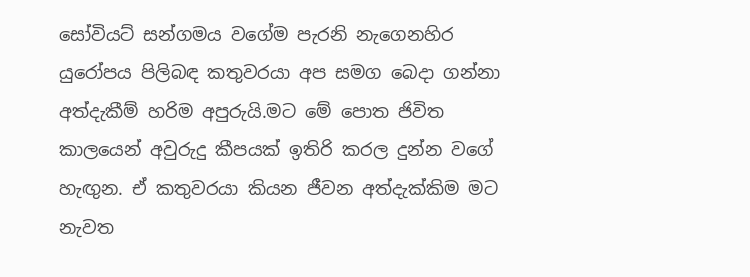සෝවියට් සන්ගමය වගේම පැරනි නැගෙනහිර යුරෝපය පිලිබඳ කතුවරයා අප සමග බෙදා ගන්නා අත්දැකීම් හරිම අපුරුයි.මට මේ පොත ජිවිත කාලයෙන් අවුරුදු කීපයක් ඉතිරි කරල දුන්න වගේ හැඟුන. ඒ කතුවරයා කියන ජීවන අත්දැක්කිම මට නැවත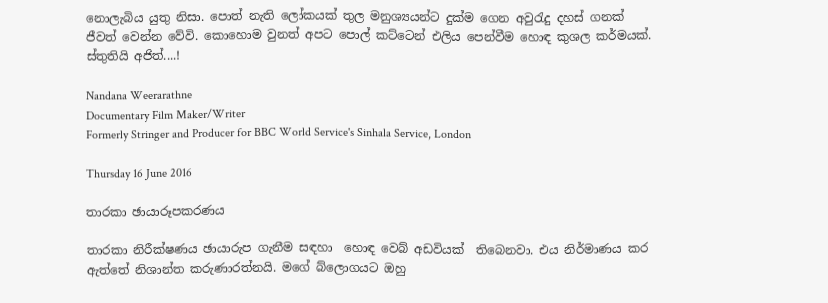නොලැබිය යුතු නිසා. පොත් නැති ලෝකයක් තුල මනුශ්‍යයන්ට දුක්ම ගෙන අවුරැදු දහස් ගනක් ජීවත් වෙන්න වේවි. කොහොම වුනත් අපට පොල් කට්ටෙන් එලිය පෙන්වීම හොඳ කුශල කර්මයක්. ස්තුතියි අජිත්....!

Nandana Weerarathne
Documentary Film Maker/Writer
Formerly Stringer and Producer for BBC World Service's Sinhala Service, London

Thursday 16 June 2016

තාරකා ඡායාරූපකරණය

තාරකා නිරීක්ෂණය ඡායාරුප ගැනීම සඳහා  හොඳ වෙබ් අඩවියක්  තිබෙනවා. එය නිර්මාණය කර ඇත්තේ නිශාන්ත කරුණාරත්නයි. මගේ බ්ලොගයට ඔහු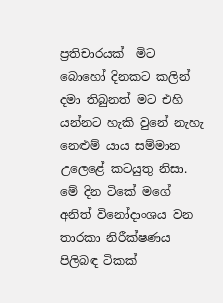ප්‍රතිචාරයක්  මිට බොහෝ දිනකට කලින් දමා තිබුනත් මට එහි යන්නට හැකි වුනේ නැහැ නෙළුම් යාය සම්මාන උලෙළේ කටයුතු නිසා. මේ දින ටිකේ මගේ අනිත් විනෝදාංශය වන තාරකා නිරීක්ෂණය පිලිබඳ ටිකක්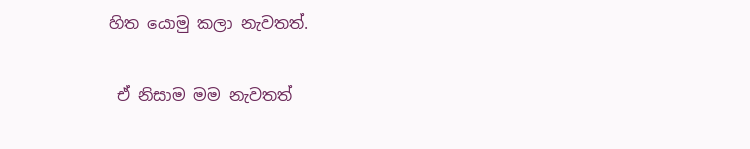හිත යොමු කලා නැවතත්.

 ඒ නිසාම මම නැවතත්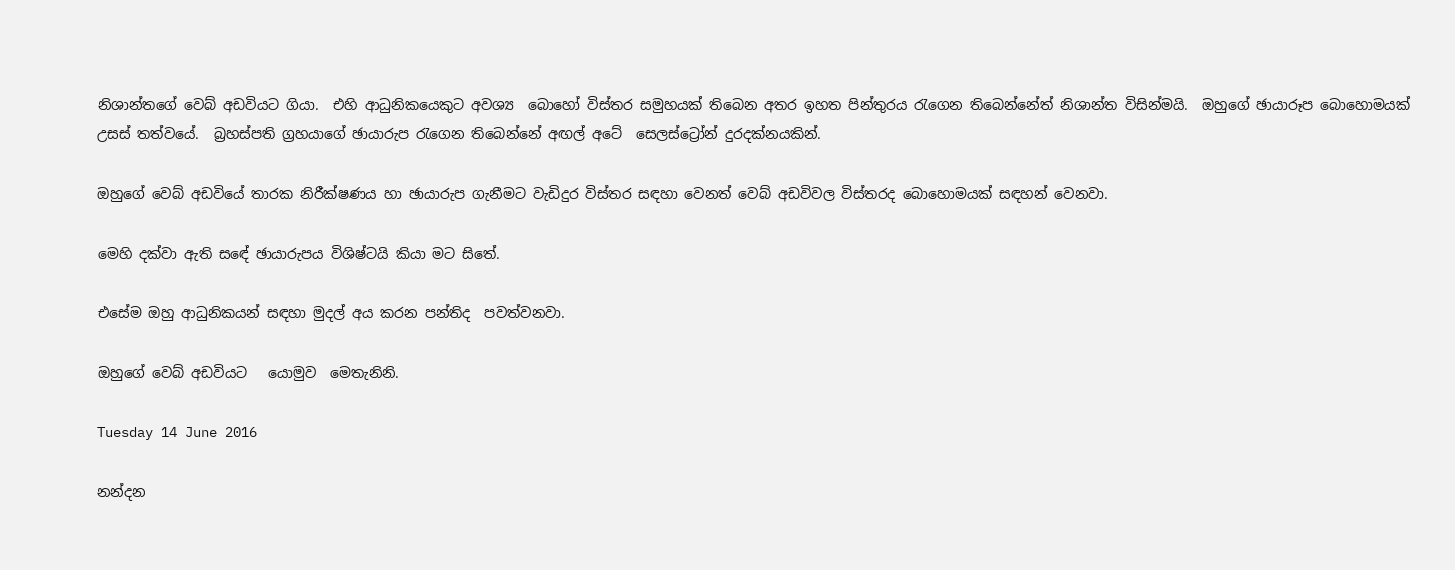නිශාන්තගේ වෙබ් අඩවියට ගියා.  එහි ආධුනිකයෙකුට අවශ්‍ය  බොහෝ විස්තර සමුහයක් තිබෙන අතර ඉහත පින්තුරය රැගෙන තිබෙන්නේත් නිශාන්ත විසින්මයි.  ඔහුගේ ඡායාරූප බොහොමයක් උසස් තත්වයේ.  බ්‍රහස්පති ග්‍රහයාගේ ඡායාරුප රැගෙන තිබෙන්නේ අඟල් අටේ  සෙලස්ට්‍රෝන් දුරදක්නයකින්.

ඔහුගේ වෙබ් අඩවියේ තාරක නිරීක්ෂණය හා ඡායාරුප ගැනීමට වැඩිදුර විස්තර සඳහා වෙනත් වෙබ් අඩවිවල විස්තරද බොහොමයක් සඳහන් වෙනවා.

මෙහි දක්වා ඇති සඳේ ඡායාරුපය විශිෂ්ටයි කියා මට සිතේ.

එසේම ඔහු ආධුනිකයන් සඳහා මුදල් අය කරන පන්තිද  පවත්වනවා.

ඔහුගේ වෙබ් අඩවියට   යොමුව  මෙතැනිනි.

Tuesday 14 June 2016

නන්දන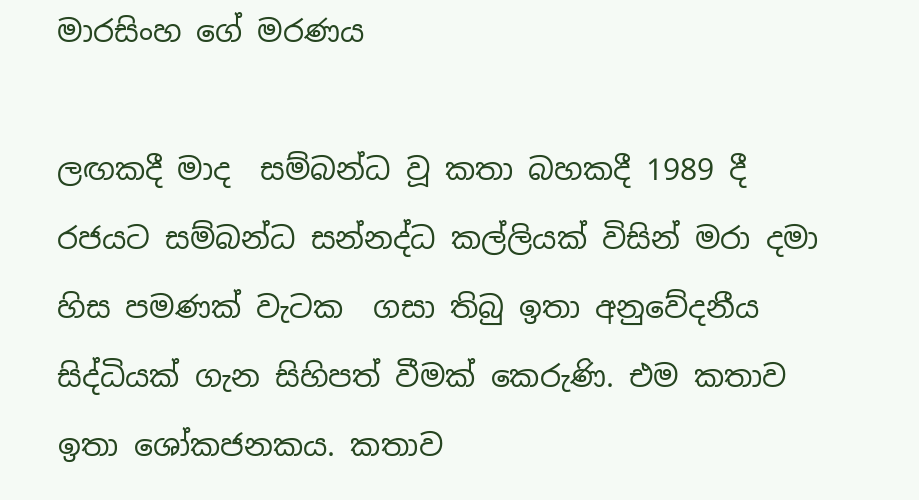මාරසිංහ ගේ මරණය

ලඟකදී මාද  සම්බන්ධ වූ කතා බහකදී 1989 දී රජයට සම්බන්ධ සන්නද්ධ කල්ලියක් විසින් මරා දමා  හිස පමණක් වැටක  ගසා තිබු ඉතා අනුවේදනීය සිද්ධියක් ගැන සිහිපත් වීමක් කෙරුණි. එම කතාව  ඉතා ශෝකජනකය. කතාව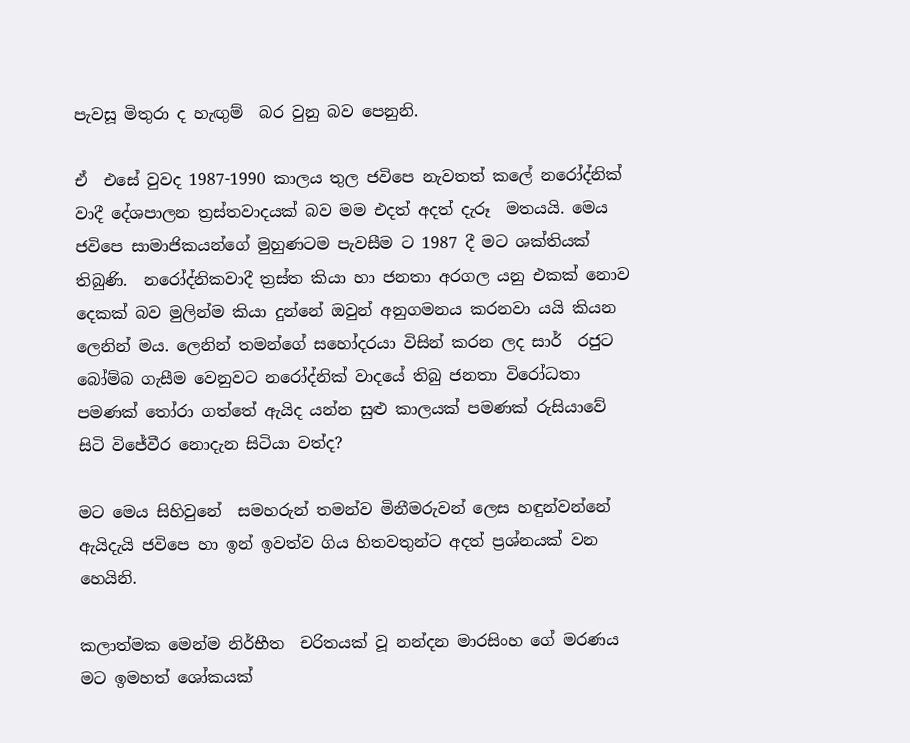පැවසූ මිතුරා ද හැඟුම්  බර වුනු බව පෙනුනි.

ඒ  එසේ වුවද 1987-1990 කාලය තුල ජවිපෙ නැවතත් කලේ නරෝද්නික් වාදී දේශපාලන ත්‍රස්තවාදයක් බව මම එදත් අදත් දැරූ  මතයයි. මෙය ජවිපෙ සාමාජිකයන්ගේ මුහුණටම පැවසීම ට 1987 දී මට ශක්තියක් තිබුණි.  නරෝද්නිකවාදී ත්‍රස්ත කියා හා ජනතා අරගල යනු එකක් නොව දෙකක් බව මුලින්ම කියා දුන්නේ ඔවුන් අනුගමනය කරනවා යයි කියන ලෙනින් මය. ලෙනින් තමන්ගේ සහෝදරයා විසින් කරන ලද සාර්  රජුට බෝම්බ ගැසීම වෙනුවට නරෝද්නික් වාදයේ තිබු ජනතා විරෝධතා පමණක් තෝරා ගත්තේ ඇයිද යන්න සුළු කාලයක් පමණක් රුසියාවේ සිටි විජේවීර නොදැන සිටියා වත්ද?

මට මෙය සිහිවුනේ  සමහරුන් තමන්ව මිනීමරුවන් ලෙස හඳුන්වන්නේ ඇයිදැයි ජවිපෙ හා ඉන් ඉවත්ව ගිය හිතවතුන්ට අදත් ප්‍රශ්නයක් වන හෙයිනි.

කලාත්මක මෙන්ම නිර්භීත  චරිතයක් වූ නන්දන මාරසිංහ ගේ මරණය මට ඉමහත් ශෝකයක්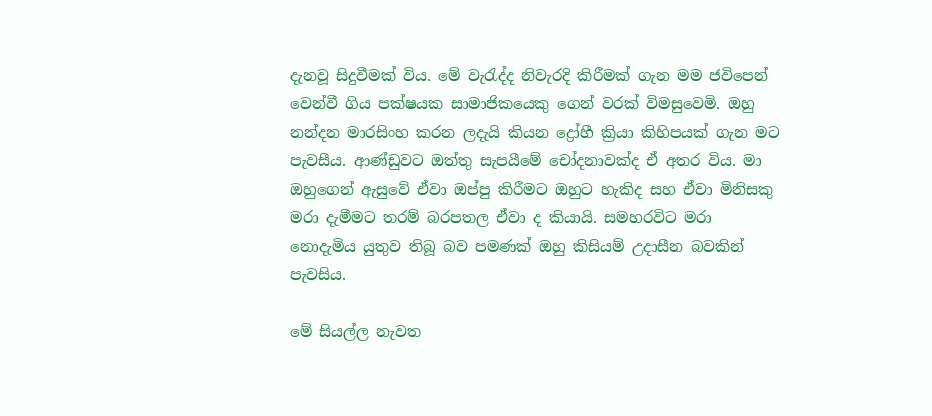දැනවූ සිදුවීමක් විය. මේ වැරැද්ද නිවැරදි කිරීමක් ගැන මම ජවිපෙන් වෙන්වී ගිය පක්ෂයක සාමාජිකයෙකු ගෙන් වරක් විමසුවෙමි. ඔහු නන්දන මාරසිංහ කරන ලදැයි කියන ද්‍රෝහී ක්‍රියා කිහිපයක් ගැන මට පැවසීය. ආණ්ඩුවට ඔත්තු සැපයීමේ චෝදනාවක්ද ඒ අතර විය. මා ඔහුගෙන් ඇසුවේ ඒවා ඔප්පු කිරීමට ඔහුට හැකිද සහ ඒවා මිනිසකු මරා දැමීමට තරම් බරපතල ඒවා ද කියායි. සමහරවිට මරා නොදැමිය යුතුව තිබූ බව පමණක් ඔහු කිසියම් උදාසීන බවකින්  පැවසිය.

මේ සියල්ල නැවත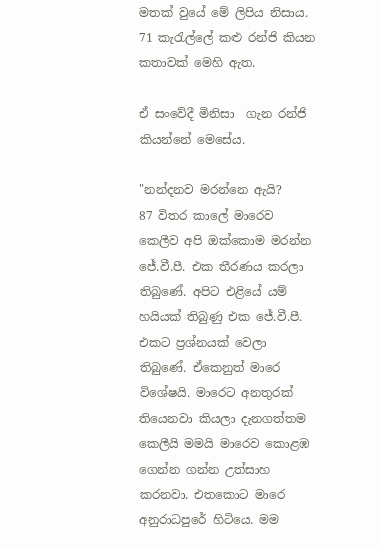මතක් වුයේ මේ ලිපිය නිසාය. 71 කැරැල්ලේ කළු රන්ජි කියන කතාවක් මෙහි ඇත.

ඒ සංවේදී මිනිසා  ගැන රන්ජි  කියන්නේ මෙසේය.

"නන්දනව මරන්නෙ ඇයි?
87 විතර කාලේ මාරෙව කෙලීව අපි ඔක්කොම මරන්න ජේ.වී.පී. එක තීරණය කරලා තිබුණේ. අපිට එළියේ යම් හයියක් තිබුණු එක ජේ.වී.පී. එකට ප්‍රශ්නයක් වෙලා තිබුණේ. ඒකෙනුත් මාරෙ විශේෂයි. මාරෙට අනතුරක් තියෙනවා කියලා දැනගත්තම කෙලීයි මමයි මාරෙව කොළඹ ගෙන්න ගන්න උත්සාහ කරනවා. එතකොට මාරෙ අනුරාධපුරේ හිටියෙ. මම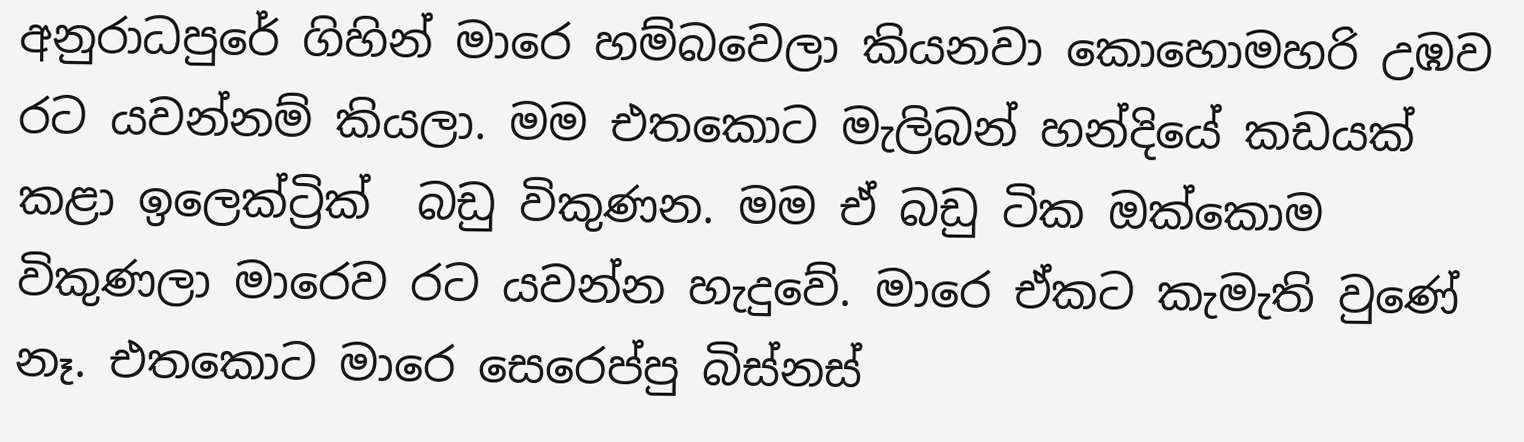අනුරාධපුරේ ගිහින් මාරෙ හම්බවෙලා කියනවා කොහොමහරි උඹව රට යවන්නම් කියලා. මම එතකොට මැලිබන් හන්දියේ කඩයක් කළා ඉලෙක්ට්‍රික්  බඩු විකුණන. මම ඒ බඩු ටික ඔක්කොම විකුණලා මාරෙව රට යවන්න හැදුවේ. මාරෙ ඒකට කැමැති වුණේ නෑ. එතකොට මාරෙ සෙරෙප්පු බිස්නස්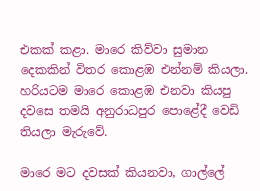එකක් කළා. මාරෙ කිව්වා සුමාන දෙකකින් විතර කොළඹ එන්නම් කියලා. හරියටම මාරෙ කොළඹ එනවා කියපු දවසෙ තමයි අනුරාධපුර පොළේදී වෙඩි තියලා මැරුවේ.

මාරෙ මට දවසක් කියනවා, ගාල්ලේ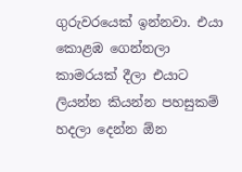ගුරුවරයෙක් ඉන්නවා. එයා කොළඹ ගෙන්නලා කාමරයක් දීලා එයාට ලියන්න කියන්න පහසුකම් හදලා දෙන්න ඕන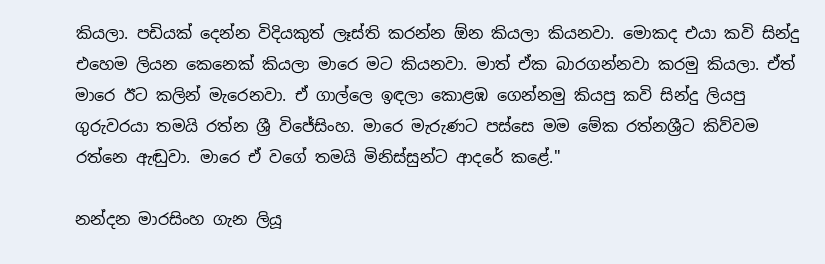කියලා. පඩියක් දෙන්න විදියකුත් ලෑස්ති කරන්න ඕන කියලා කියනවා. මොකද එයා කවි සින්දු එහෙම ලියන කෙනෙක් කියලා මාරෙ මට කියනවා. මාත් ඒක බාරගන්නවා කරමු කියලා. ඒත් මාරෙ ඊට කලින් මැරෙනවා. ඒ ගාල්ලෙ ඉඳලා කොළඹ ගෙන්නමු කියපු කවි සින්දු ලියපු ගුරුවරයා තමයි රත්න ශ්‍රී විජේසිංහ. මාරෙ මැරුණට පස්සෙ මම මේක රත්නශ්‍රීට කිව්වම රත්නෙ ඇඬුවා. මාරෙ ඒ වගේ තමයි මිනිස්සුන්ට ආදරේ කළේ."

නන්දන මාරසිංහ ගැන ලියූ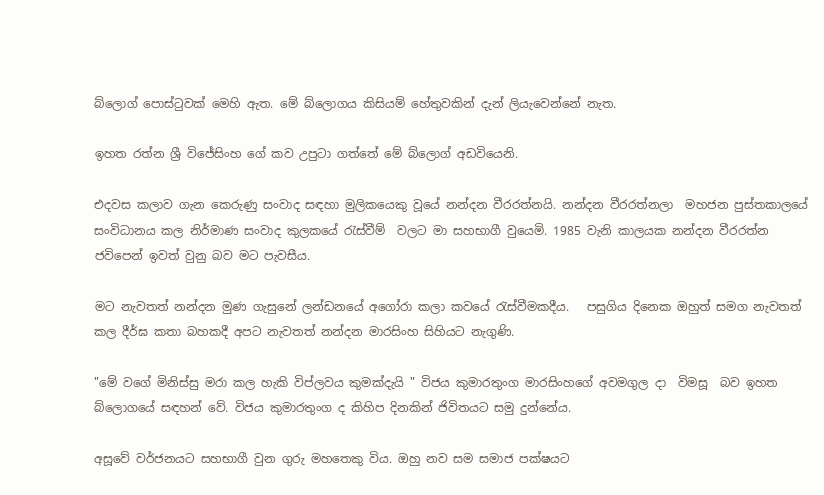බ්ලොග් පොස්ටුවක් මෙහි ඇත. මේ බ්ලොගය කිසියම් හේතුවකින් දැන් ලියැවෙන්නේ නැත.

ඉහත රත්න ශ්‍රී විජේසිංහ ගේ කව උපුටා ගත්තේ මේ බ්ලොග් අඩවියෙනි.

එදවස කලාව ගැන කෙරුණු සංවාද සඳහා මුලිකයෙකු වූයේ නන්දන වීරරත්නයි. නන්දන වීරරත්නලා  මහජන පුස්තකාලයේ සංවිධානය කල නිර්මාණ සංවාද කුලකයේ රැස්වීම්  වලට මා සහභාගී වුයෙමි. 1985 වැනි කාලයක නන්දන වීරරත්න  ජවිපෙන් ඉවත් වුනු බව මට පැවසීය.

මට නැවතත් නන්දන මුණ ගැසුනේ ලන්ඩනයේ අගෝරා කලා කවයේ රැස්වීමකදීය.   පසුගිය දිනෙක ඔහුත් සමග නැවතත් කල දීර්ඝ කතා බහකදී අපට නැවතත් නන්දන මාරසිංහ සිහියට නැගුණි.

"මේ වගේ මිනිස්සු මරා කල හැකි විප්ලවය කුමක්දැයි " විජය කුමාරතුංග මාරසිංහගේ අවමගුල දා  විමසූ  බව ඉහත බ්ලොගයේ සඳහන් වේ. විජය කුමාරතුංග ද කිහිප දිනකින් ජිවිතයට සමු දුන්නේය.

අසූවේ වර්ජනයට සහභාගී වුන ගුරු මහතෙකු විය. ඔහු නව සම සමාජ පක්ෂයට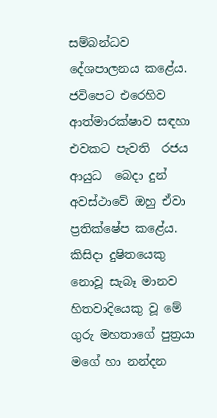සම්බන්ධව දේශපාලනය කළේය. ජවිපෙට එරෙහිව ආත්මාරක්ෂාව සඳහා  එවකට පැවති  රජය ආයුධ  බෙදා දුන් අවස්ථාවේ ඔහු ඒවා ප්‍රතික්ෂේප කළේය.   කිසිදා දුෂිතයෙකු නොවූ සැබෑ මානව හිතවාදියෙකු වූ මේ ගුරු මහතාගේ පුත්‍රයා  මගේ හා නන්දන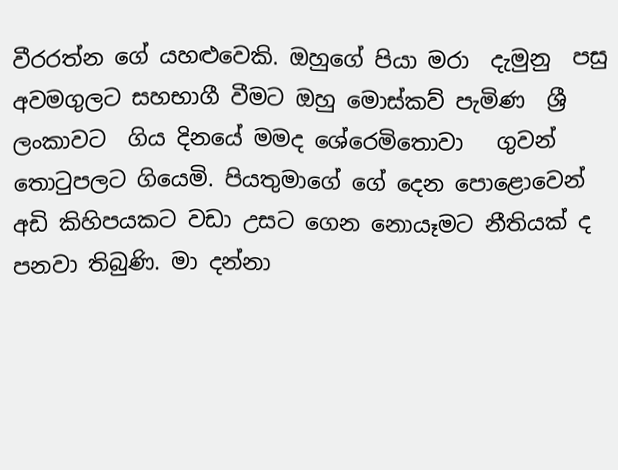වීරරත්න ගේ යහළුවෙකි. ඔහුගේ පියා මරා  දැමුනු  පසු අවමගුලට සහභාගී වීමට ඔහු මොස්කව් පැමිණ  ශ්‍රී ලංකාවට  ගිය දිනයේ මමද ශේරෙමිතොවා   ගුවන් තොටුපලට ගියෙමි. පියතුමාගේ ගේ දෙන පොළොවෙන් අඩි කිහිපයකට වඩා උසට ගෙන නොයෑමට නීතියක් ද පනවා තිබුණි. මා දන්නා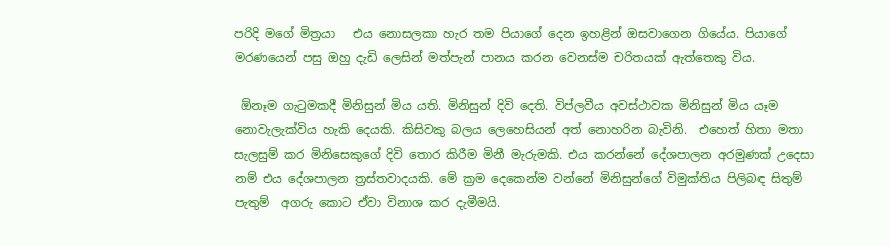පරිදි මගේ මිත්‍රයා   එය නොසලකා හැර තම පියාගේ දෙන ඉහළින් ඔසවාගෙන ගියේය. පියාගේ මරණයෙන් පසු ඔහු දැඩි ලෙසින් මත්පැන් පානය කරන වෙනස්ම චරිතයක් ඇත්තෙකු විය.

 ඕනෑම ගැටුමකදී මිනිසුන් මිය යති. මිනිසුන් දිවි දෙති. විප්ලවීය අවස්ථාවක මිනිසුන් මිය යෑම නොවැලැක්විය හැකි දෙයකි. කිසිවකු බලය ලෙහෙසියන් අත් නොහරින බැවිනි.  එහෙත් හිතා මතා  සැලසුම් කර මිනිසෙකුගේ දිවි තොර කිරීම මිනී මැරුමකි. එය කරන්නේ දේශපාලන අරමුණක් උදෙසා නම් එය දේශපාලන ත්‍රස්තවාදයකි. මේ ක්‍රම දෙකෙන්ම වන්නේ මිනිසුන්ගේ විමුක්තිය පිලිබඳ සිතුම් පැතුම්  අගරු කොට ඒවා විනාශ කර දැමීමයි.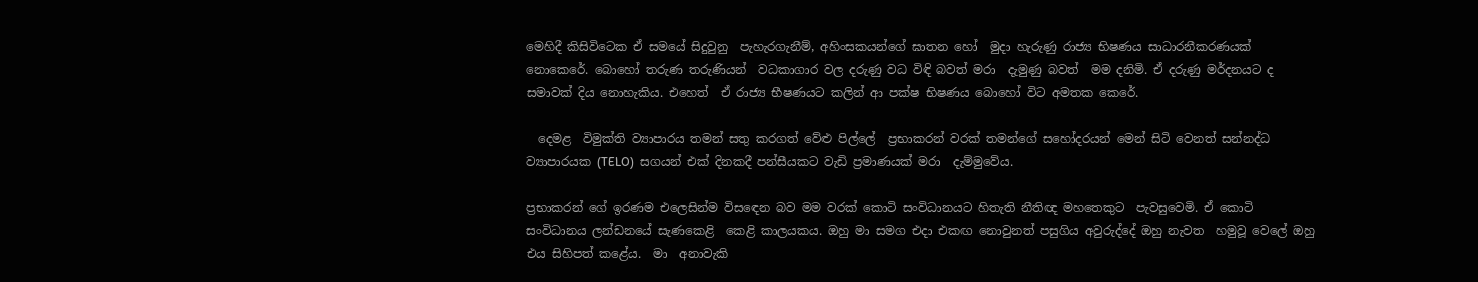මෙහිදී කිසිවිටෙක ඒ සමයේ සිදුවුනු  පැහැරගැනීම්, අහිංසකයන්ගේ ඝාතන හෝ  මුදා හැරුණු රාජ්‍ය භිෂණය සාධාරනීකරණයක් නොකෙරේ. බොහෝ තරුණ තරුණියන්  වධකාගාර වල දරුණු වධ විඳි බවත් මරා  දැමුණු බවත්  මම දනිමි. ඒ දරුණු මර්දනයට ද සමාවක් දිය නොහැකිය. එහෙත්  ඒ රාජ්‍ය භීෂණයට කලින් ආ පක්ෂ භිෂණය බොහෝ විට අමතක කෙරේ.

  දෙමළ  විමුක්ති ව්‍යාපාරය තමන් සතු කරගත් වේළු පිල්ලේ  ප්‍රභාකරන් වරක් තමන්ගේ සහෝදරයන් මෙන් සිටි වෙනත් සන්නද්ධ ව්‍යාපාරයක (TELO)  සගයන් එක් දිනකදී පන්සීයකට වැඩි ප්‍රමාණයක් මරා  දැම්මුවේය.

ප්‍රභාකරන් ගේ ඉරණම එලෙසින්ම විසඳෙන බව මම වරක් කොටි සංවිධානයට හිතැති නීතිඥ මහතෙකුට  පැවසුවෙමි. ඒ කොටි  සංවිධානය ලන්ඩනයේ සැණකෙළි  කෙළි කාලයකය. ඔහු මා සමග එදා එකඟ නොවුනත් පසුගිය අවුරුද්දේ ඔහු නැවත  හමුවූ වෙලේ ඔහු එය සිහිපත් කළේය.  මා  අනාවැකි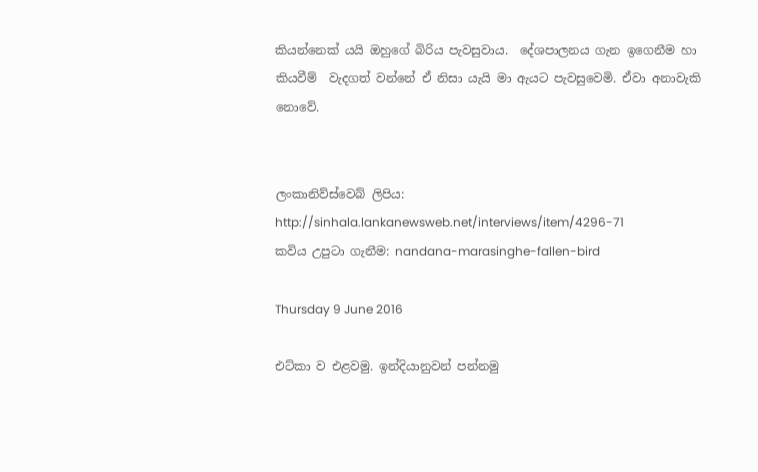කියන්නෙක් යයි ඔහුගේ බිරිය පැවසුවාය.  දේශපාලනය ගැන ඉගෙනීම හා කියවීම්  වැදගත් වන්නේ ඒ නිසා යැයි මා ඇයට පැවසුවෙමි. ඒවා අනාවැකි නොවේ.


ලංකානිව්ස්වෙබ් ලිපිය:  http://sinhala.lankanewsweb.net/interviews/item/4296-71
කවිය උපුටා ගැනීම: nandana-marasinghe-fallen-bird

Thursday 9 June 2016

එට්කා ව එළවමු. ඉන්දියානුවන් පන්නමු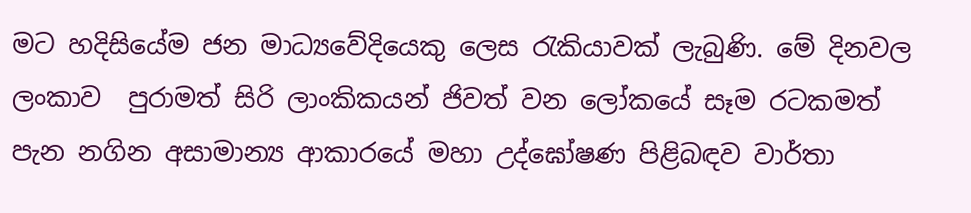මට හදිසියේම ජන මාධ්‍යවේදියෙකු ලෙස රැකියාවක් ලැබුණි. මේ දිනවල ලංකාව  පුරාමත් සිරි ලාංකිකයන් ජිවත් වන ලෝකයේ සෑම රටකමත් පැන නගින අසාමාන්‍ය ආකාරයේ මහා උද්ඝෝෂණ පිළිබඳව වාර්තා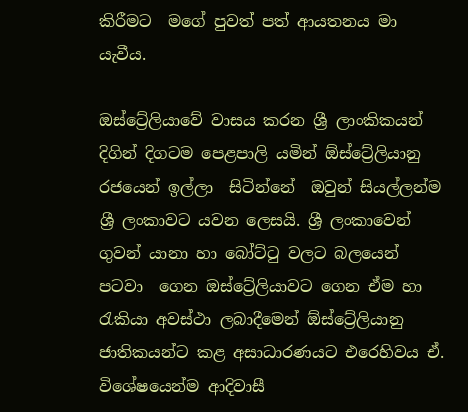කිරීමට  මගේ පුවත් පත් ආයතනය මා යැවීය.

ඔස්ට්‍රේලියාවේ වාසය කරන ශ්‍රී ලාංකිකයන් දිගින් දිගටම පෙළපාලි යමින් ඕස්ට්‍රේලියානු රජයෙන් ඉල්ලා  සිටින්නේ  ඔවුන් සියල්ලන්ම ශ්‍රී ලංකාවට යවන ලෙසයි. ශ්‍රී ලංකාවෙන් ගුවන් යානා හා බෝට්ටු වලට බලයෙන් පටවා  ගෙන ඔස්ට්‍රේලියාවට ගෙන ඒම හා රැකියා අවස්ථා ලබාදීමෙන් ඕස්ට්‍රේලියානු ජාතිකයන්ට කළ අසාධාරණයට එරෙහිවය ඒ.  විශේෂයෙන්ම ආදිවාසී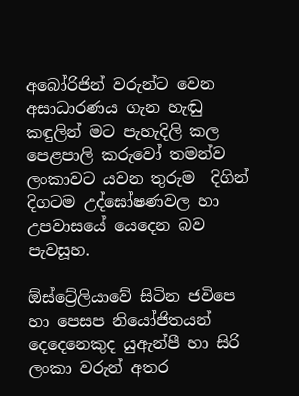අබෝරිජින් වරුන්ට වෙන අසාධාරණය ගැන හැඬු කඳුලින් මට පැහැදිලි කල පෙළපාලි කරුවෝ තමන්ව ලංකාවට යවන තුරුම  දිගින් දිගටම උද්ඝෝෂණවල හා උපවාසයේ යෙදෙන බව පැවසූහ.

ඕස්ට්‍රේලියාවේ සිටින ජවිපෙ හා පෙසප නියෝජිතයන් දෙදෙනෙකුද යුඇන්පී හා සිරි ලංකා වරුන් අතර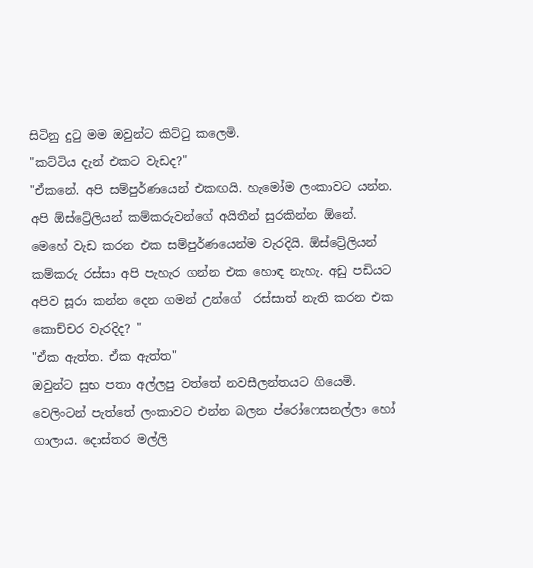සිටිනු දුටු මම ඔවුන්ට කිට්ටු කලෙමි.
"කට්ටිය දැන් එකට වැඩද?"
"ඒකනේ. අපි සම්පුර්ණයෙන් එකඟයි. හැමෝම ලංකාවට යන්න. අපි ඕස්ට්‍රේලියන් කම්කරුවන්ගේ අයිතීන් සුරකින්න ඕනේ. මෙහේ වැඩ කරන එක සම්පුර්ණයෙන්ම වැරදියි. ඕස්ට්‍රේලියන් කම්කරු රස්සා අපි පැහැර ගන්න එක හොඳ නැහැ. අඩු පඩියට අපිව සූරා කන්න දෙන ගමන් උන්ගේ  රස්සාත් නැති කරන එක කොච්චර වැරදිද? "
"ඒක ඇත්ත. ඒක ඇත්ත"
ඔවුන්ට සුභ පතා අල්ලපු වත්තේ නවසීලන්තයට ගියෙමි. වෙලිංටන් පැත්තේ ලංකාවට එන්න බලන ප්රෝෆෙසනල්ලා හෝ ගාලාය. දොස්තර මල්ලි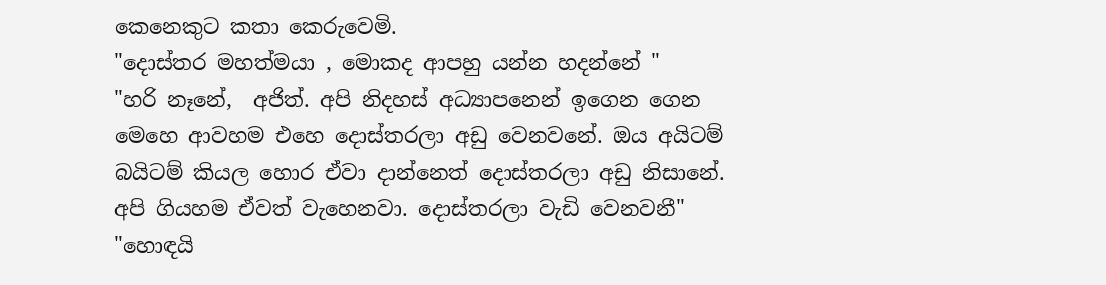කෙනෙකුට කතා කෙරුවෙමි.
"දොස්තර මහත්මයා , මොකද ආපහු යන්න හදන්නේ "
"හරි නෑනේ,  අජිත්. අපි නිදහස් අධ්‍යාපනෙන් ඉගෙන ගෙන මෙහෙ ආවහම එහෙ දොස්තරලා අඩු වෙනවනේ. ඔය අයිටම් බයිටම් කියල හොර ඒවා දාන්නෙත් දොස්තරලා අඩු නිසානේ. අපි ගියහම ඒවත් වැහෙනවා. දොස්තරලා වැඩි වෙනවනී"
"හොඳයි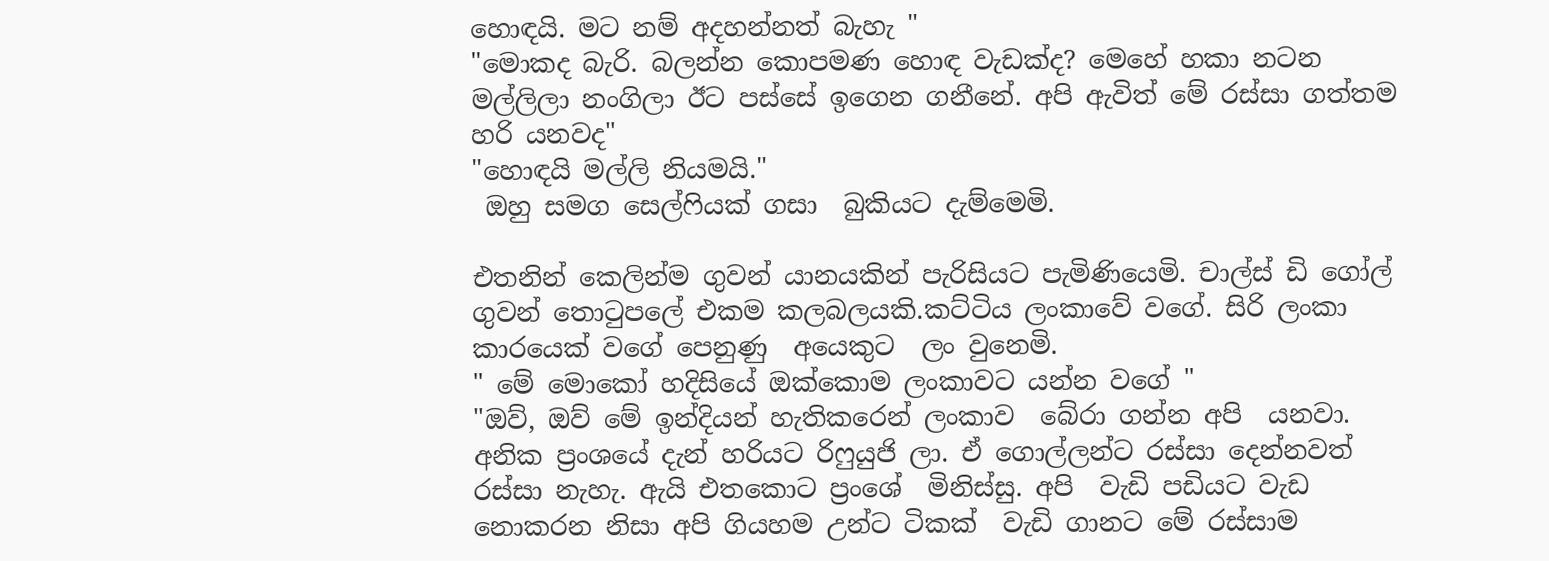හොඳයි. මට නම් අදහන්නත් බැහැ "
"මොකද බැරි. බලන්න කොපමණ හොඳ වැඩක්ද? මෙහේ හකා නටන මල්ලිලා නංගිලා ඊට පස්සේ ඉගෙන ගනීනේ. අපි ඇවිත් මේ රස්සා ගත්තම හරි යනවද"
"හොඳයි මල්ලි නියමයි."
 ඔහු සමග සෙල්ෆියක් ගසා  බුකියට දැම්මෙමි.

එතනින් කෙලින්ම ගුවන් යානයකින් පැරිසියට පැමිණියෙමි. චාල්ස් ඩි ගෝල්  ගුවන් තොටුපලේ එකම කලබලයකි.කට්ටිය ලංකාවේ වගේ. සිරි ලංකා කාරයෙක් වගේ පෙනුණු  අයෙකුට  ලං වුනෙමි.
" මේ මොකෝ හදිසියේ ඔක්කොම ලංකාවට යන්න වගේ "
"ඔව්, ඔව් මේ ඉන්දියන් හැතිකරෙන් ලංකාව  බේරා ගන්න අපි  යනවා. අනික ප්‍රංශයේ දැන් හරියට රිෆුයුජි ලා. ඒ ගොල්ලන්ට රස්සා දෙන්නවත් රස්සා නැහැ. ඇයි එතකොට ප්‍රංශේ  මිනිස්සු. අපි  වැඩි පඩියට වැඩ නොකරන නිසා අපි ගියහම උන්ට ටිකක්  වැඩි ගානට මේ රස්සාම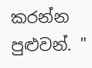කරන්න  පුළුවන්. "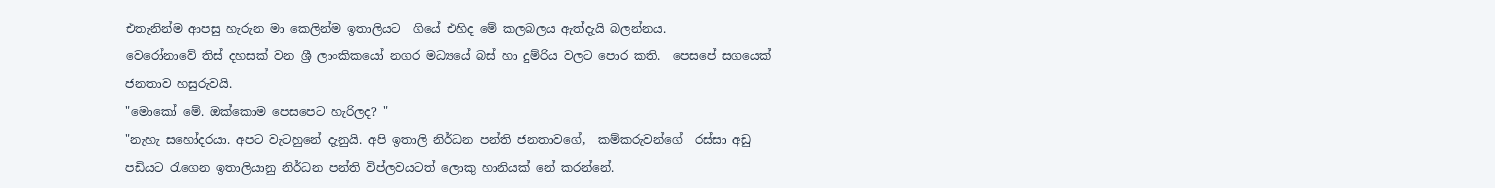එතැනින්ම ආපසු හැරුන මා කෙලින්ම ඉතාලියට  ගියේ එහිද මේ කලබලය ඇත්දැයි බලන්නය.
වෙරෝනාවේ තිස් දහසක් වන ශ්‍රී ලාංකිකයෝ නගර මධ්‍යයේ බස් හා දුම්රිය වලට පොර කති.  පෙසපේ සගයෙක් ජනතාව හසුරුවයි.
"මොකෝ මේ. ඔක්කොම පෙසපෙට හැරිලද? "
"නැහැ සහෝදරයා. අපට වැටහුනේ දැනුයි. අපි ඉතාලි නිර්ධන පන්ති ජනතාවගේ,  කම්කරුවන්ගේ  රස්සා අඩු පඩියට රැගෙන ඉතාලියානු නිර්ධන පන්ති විප්ලවයටත් ලොකු හානියක් නේ කරන්නේ.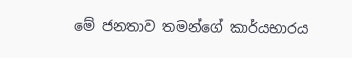මේ ජනතාව තමන්ගේ කාර්යභාරය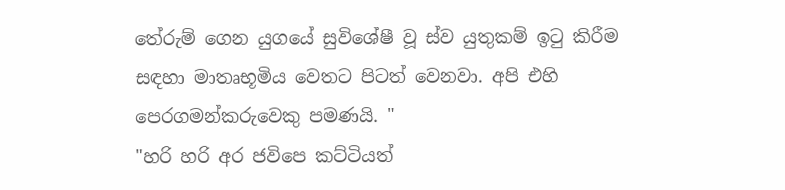තේරුම් ගෙන යුගයේ සුවිශේෂී වූ ස්ව යුතුකම් ඉටු කිරීම සඳහා මාතෘභූමිය වෙතට පිටත් වෙනවා. අපි එහි පෙරගමන්කරුවෙකු පමණයි. "
"හරි හරි අර ජවිපෙ කට්ටියත්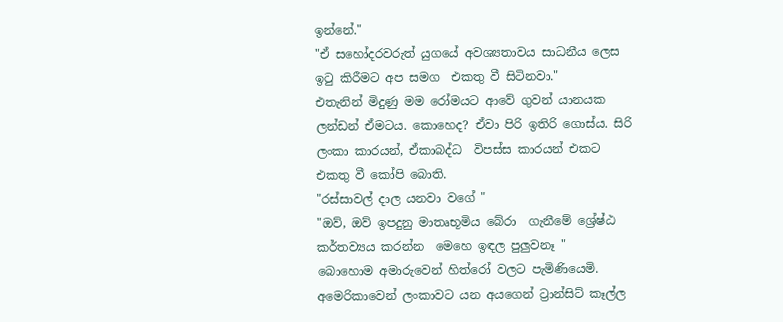ඉන්නේ."
"ඒ සහෝදරවරුත් යුගයේ අවශ්‍යතාවය සාධනීය ලෙස ඉටු කිරීමට අප සමග  එකතු වී සිටිනවා."
එතැනින් මිදුණු මම රෝමයට ආවේ ගුවන් යානයක ලන්ඩන් ඒමටය. කොහෙද? ඒවා පිරි ඉතිරි ගොස්ය. සිරි ලංකා කාරයන්, ඒකාබද්ධ  විපස්ස කාරයන් එකට එකතු වී කෝපි බොති.
"රස්සාවල් දාල යනවා වගේ "
"ඔව්, ඔව් ඉපදුනු මාතෘභූමිය බේරා  ගැනීමේ ශ්‍රේෂ්ඨ කර්තව්‍යය කරන්න  මෙහෙ ඉඳල පුලුවනෑ "
බොහොම අමාරුවෙන් හිත්රෝ වලට පැමිණියෙමි.
අමෙරිකාවෙන් ලංකාවට යන අයගෙන් ට්‍රාන්සිට් කෑල්ල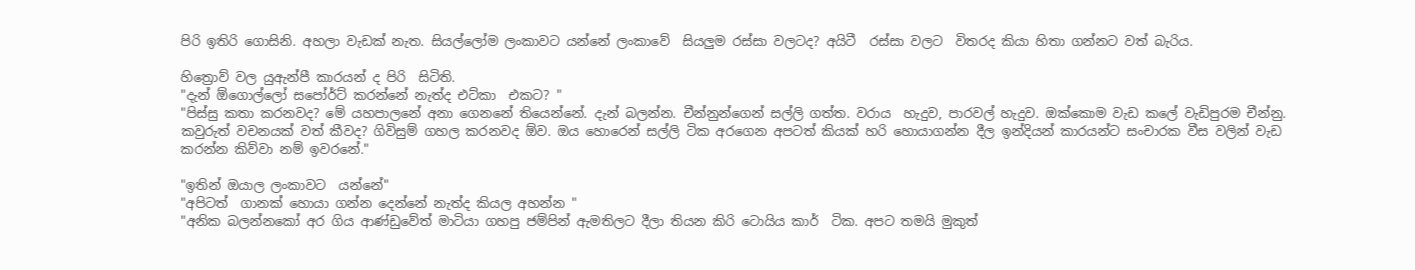පිරි ඉතිරි ගොසිනි. අහලා වැඩක් නැත. සියල්ලෝම ලංකාවට යන්නේ ලංකාවේ  සියලුම රස්සා වලටද? අයිටී  රස්සා වලට  විතරද කියා හිතා ගන්නට වත් බැරිය.

හිත්‍රොව් වල යුඇන්පී කාරයන් ද පිරි  සිටිති.
"දැන් ඕගොල්ලෝ සපෝර්ට් කරන්නේ නැත්ද එට්කා  එකට? "
"පිස්සු කතා කරනවද? මේ යහපාලනේ අනා ගෙනනේ තියෙන්නේ. දැන් බලන්න. චීන්නුන්ගෙන් සල්ලි ගත්ත. වරාය  හැදුව, පාරවල් හැදුව. ඔක්කොම වැඩ කලේ වැඩිපුරම චීන්නු. කවුරුත් වචනයක් වත් කීවද? ගිවිසුම් ගහල කරනවද ඕව. ඔය හොරෙන් සල්ලි ටික අරගෙන අපටත් කියක් හරි හොයාගන්න දීල ඉන්දියන් කාරයන්ට සංචාරක වීස වලින් වැඩ කරන්න කිව්වා නම් ඉවරනේ."

"ඉතින් ඔයාල ලංකාවට  යන්නේ"
"අපිටත්  ගානක් හොයා ගන්න දෙන්නේ නැත්ද කියල අහන්න "
"අනික බලන්නකෝ අර ගිය ආණ්ඩුවේත් මාටියා ගහපු ජම්පින් ඇමතිලට දීලා තියන කිරි ටොයිය කාර්  ටික. අපට තමයි මුකුත්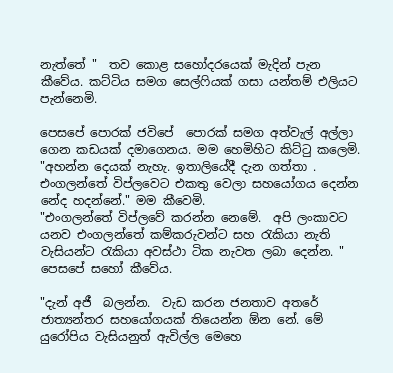නැත්තේ "  තව කොළ සහෝදරයෙක් මැදින් පැන කීවේය. කට්ටිය සමග සෙල්ෆියක් ගසා යන්තම් එලියට පැන්නෙමි.

පෙසපේ පොරක් ජවිපේ  පොරක් සමග අත්වැල් අල්ලා ගෙන කඩයක් දමාගෙනය. මම හෙමිහිට කිට්ටු කලෙමි.
"අහන්න දෙයක් නැහැ. ඉතාලියේදී දැන ගත්තා . එංගලන්තේ විප්ලවෙට එකතු වෙලා සහයෝගය දෙන්න නේද හදන්නේ." මම කීවෙමි.
"එංගලන්තේ විප්ලවේ කරන්න නෙමේ.  අපි ලංකාවට යනව එංගලන්තේ කම්කරුවන්ට සහ රැකියා නැති වැසියන්ට රැකියා අවස්ථා ටික නැවත ලබා දෙන්න. " පෙසපේ සහෝ කීවේය.

"දැන් අජී  බලන්න.  වැඩ කරන ජනතාව අතරේ ජාත්‍යන්තර සහයෝගයක් තියෙන්න ඕන නේ. මේ යුරෝපිය වැසියනුත් ඇවිල්ල මෙහෙ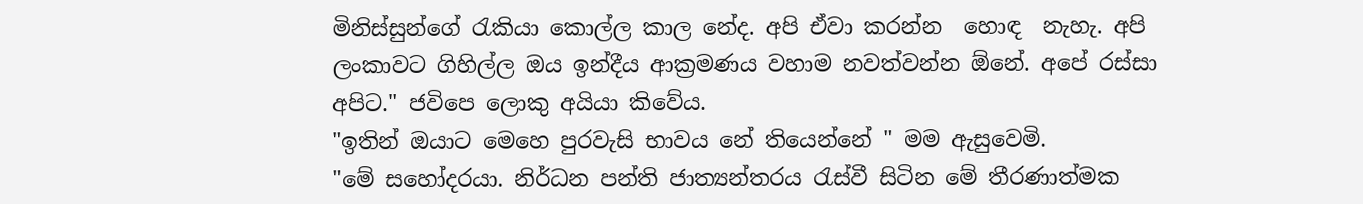මිනිස්සුන්ගේ රැකියා කොල්ල කාල නේද. අපි ඒවා කරන්න  හොඳ  නැහැ. අපි ලංකාවට ගිහිල්ල ඔය ඉන්දීය ආක්‍රමණය වහාම නවත්වන්න ඕනේ. අපේ රස්සා අපිට." ජවිපෙ ලොකු අයියා කිවේය.
"ඉතින් ඔයාට මෙහෙ පුරවැසි භාවය නේ තියෙන්නේ " මම ඇසුවෙමි.
"මේ සහෝදරයා. නිර්ධන පන්ති ජාත්‍යන්තරය රැස්වී සිටින මේ තීරණාත්මක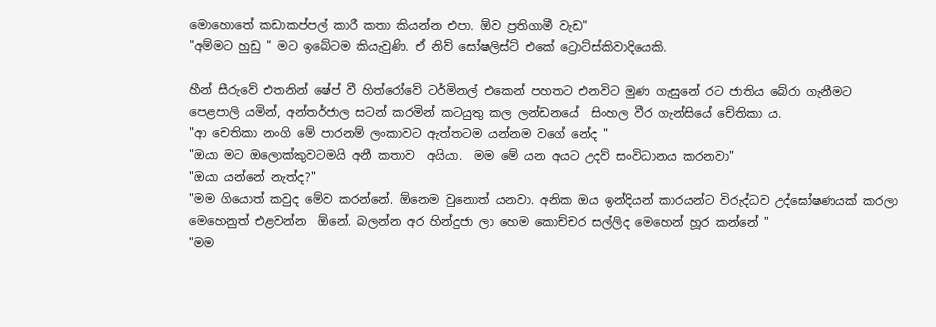මොහොතේ කඩාකප්පල් කාරී කතා කියන්න එපා. ඕව ප්‍රතිගාමී වැඩ"
"අම්මට හුඩු " මට ඉබේටම කියැවුණි. ඒ නිව් සෝෂලිස්ට් එකේ ට්‍රොට්ස්කිවාදියෙකි.

හීන් සීරුවේ එතනින් ෂේප් වී හිත්රෝවේ ටර්මිනල් එකෙන් පහතට එනවිට මුණ ගැසුනේ රට ජාතිය බේරා ගැනීමට පෙළපාලි යමින්, අන්තර්ජාල සටන් කරමින් කටයුතු කල ලන්ඩනයේ  සිංහල වීර ගැන්සියේ චේතිකා ය.
"ආ චෙතිකා නංගි මේ පාරනම් ලංකාවට ඇත්තටම යන්නම වගේ නේද "
"ඔයා මට ඔලොක්කුවටමයි අනී කතාව  අයියා.  මම මේ යන අයට උදව් සංවිධානය කරනවා"
"ඔයා යන්නේ නැත්ද?"
"මම ගියොත් කවුද මේව කරන්නේ. ඕනෙම වුනොත් යනවා. අනික ඔය ඉන්දියන් කාරයන්ට විරුද්ධව උද්ඝෝෂණයක් කරලා මෙහෙනුත් එළවන්න  ඕනේ. බලන්න අර හින්දුජා ලා හෙම කොච්චර සල්ලිද මෙහෙන් හූර කන්නේ "
"මම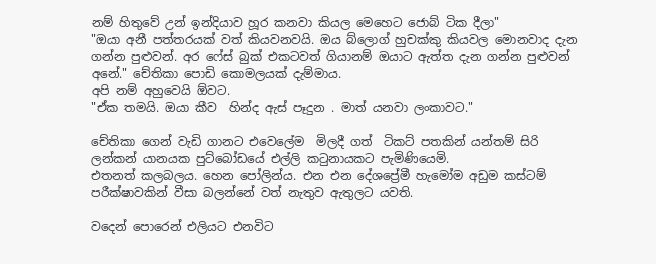නම් හිතුවේ උන් ඉන්දියාව හූර කනවා කියල මෙහෙට ජොබ් ටික දීලා"
"ඔයා අනී පත්තරයක් වත් කියවනවයි. ඔය බ්ලොග් හුචක්කු කියවල මොනවාද දැන ගන්න පුළුවන්. අර ෆේස් බුක් එකටවත් ගියානම් ඔයාට ඇත්ත දැන ගන්න පුළුවන් අනේ." චේතිකා පොඩි කොමලයක් දැම්මාය.
අපි නම් අහුවෙයි ඕවට.
"ඒක තමයි. ඔයා කීව  හින්ද ඇස් පෑදුන . මාත් යනවා ලංකාවට."

චේතිකා ගෙන් වැඩි ගානට එවෙලේම  මිලදී ගත්  ටිකට් පතකින් යන්තම් සිරි ලන්කන් යානයක පුට්බෝඩයේ එල්ලි කටුනායකට පැමිණියෙමි.
එතනත් කලබලය. හෙන පෝලින්ය. එන එන දේශප්‍රේමී හැමෝම අඩුම කස්ටම් පරීක්ෂාවකින් වීසා බලන්නේ වත් නැතුව ඇතුලට යවති.

වදෙන් පොරෙන් එලියට එනවිට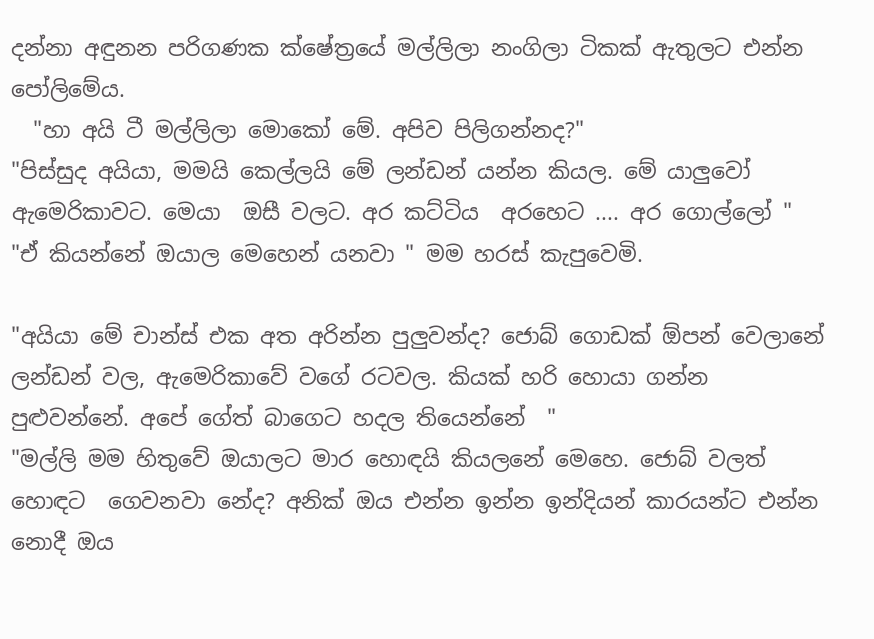දන්නා අඳුනන පරිගණක ක්ෂේත්‍රයේ මල්ලිලා නංගිලා ටිකක් ඇතුලට එන්න පෝලිමේය.
  "හා අයි ටී මල්ලිලා මොකෝ මේ. අපිව පිලිගන්නද?"
"පිස්සුද අයියා, මමයි කෙල්ලයි මේ ලන්ඩන් යන්න කියල. මේ යාලුවෝ ඇමෙරිකාවට. මෙයා  ඔසී වලට. අර කට්ටිය  අරහෙට .... අර ගොල්ලෝ "
"ඒ කියන්නේ ඔයාල මෙහෙන් යනවා " මම හරස් කැපුවෙමි.

"අයියා මේ චාන්ස් එක අත අරින්න පුලුවන්ද? ජොබ් ගොඩක් ඕපන් වෙලානේ ලන්ඩන් වල, ඇමෙරිකාවේ වගේ රටවල. කියක් හරි හොයා ගන්න පුළුවන්නේ. අපේ ගේත් බාගෙට හදල තියෙන්නේ  "
"මල්ලි මම හිතුවේ ඔයාලට මාර හොඳයි කියලනේ මෙහෙ. ජොබ් වලත් හොඳට  ගෙවනවා නේද? අනික් ඔය එන්න ඉන්න ඉන්දියන් කාරයන්ට එන්න නොදී ඔය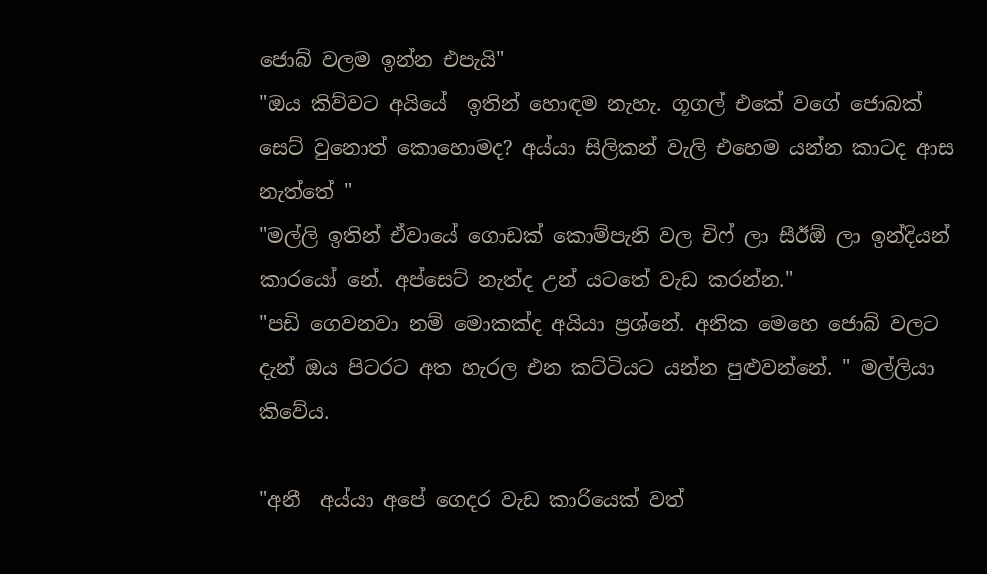ජොබ් වලම ඉන්න එපැයි"
"ඔය කිව්වට අයියේ  ඉතින් හොඳම නැහැ. ගූගල් එකේ වගේ ජොබක් සෙට් වුනොත් කොහොමද? අය්යා සිලිකන් වැලි එහෙම යන්න කාටද ආස නැත්තේ "
"මල්ලි ඉතින් ඒවායේ ගොඩක් කොම්පැනි වල චිෆ් ලා සීඊඕ ලා ඉන්දියන් කාරයෝ නේ. අප්සෙට් නැත්ද උන් යටතේ වැඩ කරන්න."
"පඩි ගෙවනවා නම් මොකක්ද අයියා ප්‍රශ්නේ. අනික මෙහෙ ජොබ් වලට දැන් ඔය පිටරට අත හැරල එන කට්ටියට යන්න පුළුවන්නේ. " මල්ලියා කිවේය.

"අනී  අය්යා අපේ ගෙදර වැඩ කාරියෙක් වත්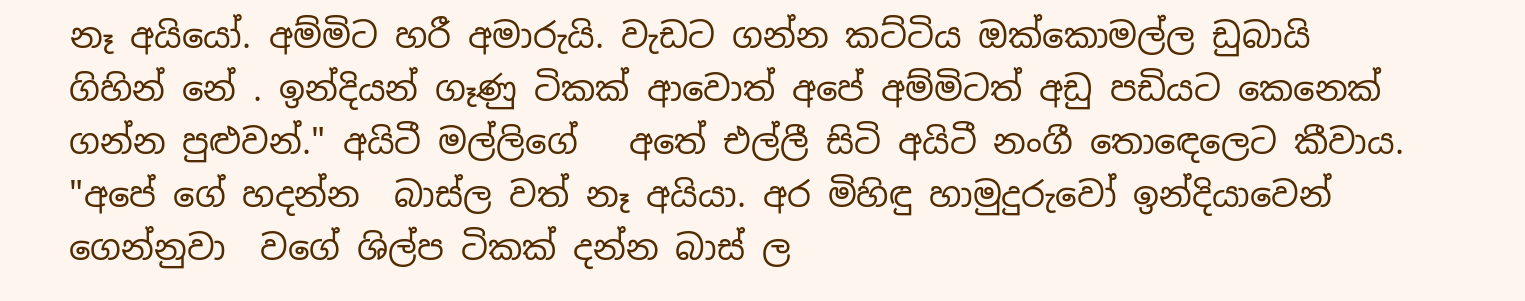නෑ අයියෝ. අම්මිට හරී අමාරුයි. වැඩට ගන්න කට්ටිය ඔක්කොමල්ල ඩුබායි ගිහින් නේ . ඉන්දියන් ගෑණු ටිකක් ආවොත් අපේ අම්මිටත් අඩු පඩියට කෙනෙක් ගන්න පුළුවන්." අයිටී මල්ලිගේ   අතේ එල්ලී සිටි අයිටී නංගී තොඳෙලෙට කීවාය.
"අපේ ගේ හදන්න  බාස්ල වත් නෑ අයියා. අර මිහිඳු හාමුදුරුවෝ ඉන්දියාවෙන් ගෙන්නුවා  වගේ ශිල්ප ටිකක් දන්න බාස් ල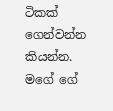ටිකක් ගෙන්වන්න කියන්න. මගේ ගේ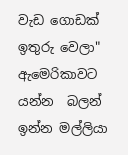වැඩ ගොඩක් ඉතුරු වෙලා" ඇමෙරිකාවට  යන්න  බලන් ඉන්න මල්ලියා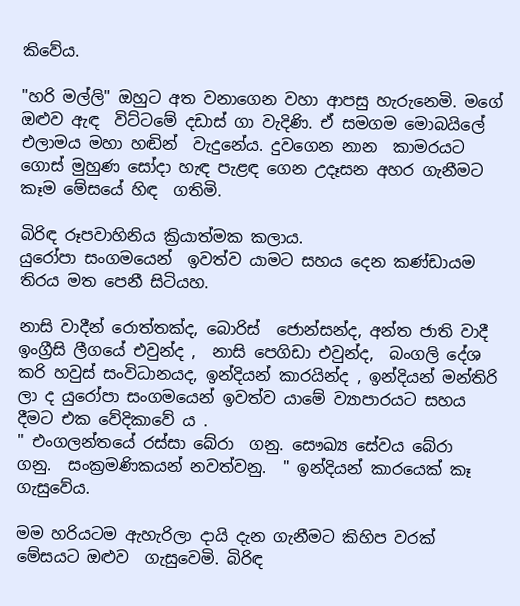කිවේය.

"හරි මල්ලි" ඔහුට අත වනාගෙන වහා ආපසු හැරුනෙමි. මගේ ඔළුව ඇඳ  විට්ටමේ දඩාස් ගා වැදිණි. ඒ සමගම මොබයිලේ එලාමය මහා හඬින්  වැදුනේය. දුවගෙන නාන  කාමරයට ගොස් මුහුණ සෝදා හැඳ පැළඳ ගෙන උදෑසන අහර ගැනීමට කෑම මේසයේ හිඳ  ගතිමි.

බිරිඳ රූපවාහිනිය ක්‍රියාත්මක කලාය.
යුරෝපා සංගමයෙන්  ඉවත්ව යාමට සහය දෙන කණ්ඩායම තිරය මත පෙනී සිටියහ.

නාසි වාදීන් රොත්තක්ද, බොරිස්  ජොන්සන්ද, අන්ත ජාති වාදී ඉංග්‍රීසි ලීගයේ එවුන්ද ,  නාසි පෙගිඩා එවුන්ද,  බංගලි දේශ කරි හවුස් සංවිධානයද, ඉන්දියන් කාරයින්ද , ඉන්දියන් මන්තිරි ලා ද යුරෝපා සංගමයෙන් ඉවත්ව යාමේ ව්‍යාපාරයට සහය දීමට එක වේදිකාවේ ය .
" එංගලන්තයේ රස්සා බේරා  ගනු. සෞඛ්‍ය සේවය බේරා  ගනු.  සංක්‍රමණිකයන් නවත්වනු.  " ඉන්දියන් කාරයෙක් කෑ ගැසුවේය.

මම හරියටම ඇහැරිලා දායි දැන ගැනීමට කිහිප වරක් මේසයට ඔළුව  ගැසුවෙමි. බිරිඳ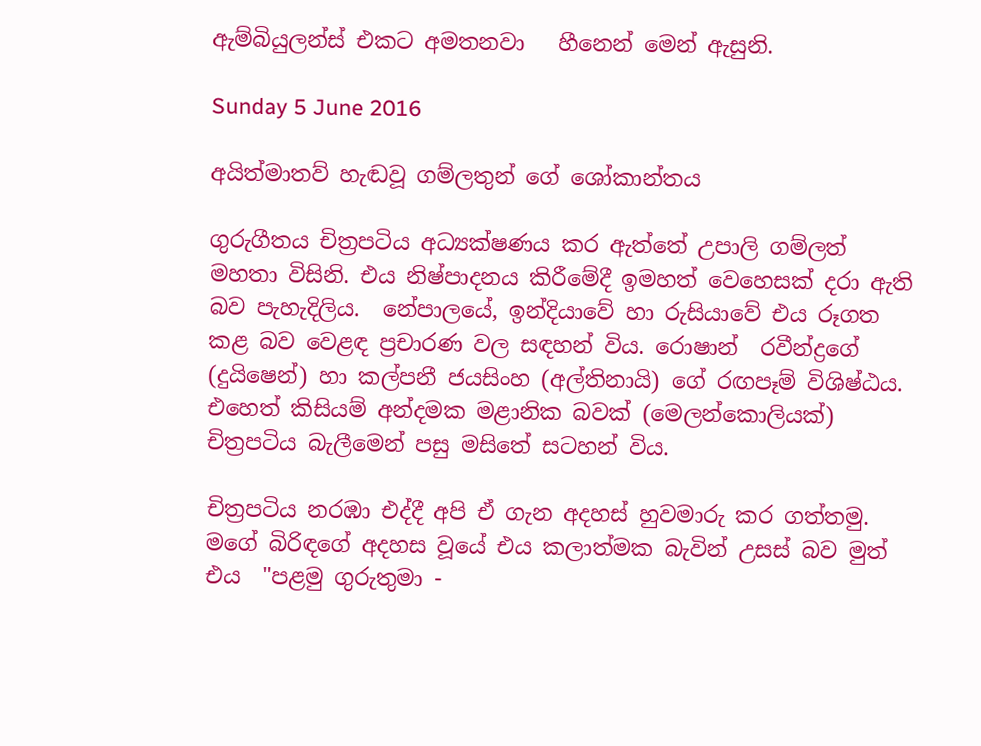ඇම්බියුලන්ස් එකට අමතනවා   හීනෙන් මෙන් ඇසුනි.

Sunday 5 June 2016

අයිත්මාතව් හැඬවූ ගම්ලතුන් ගේ ශෝකාන්තය

ගුරුගීතය චිත්‍රපටිය අධ්‍යක්ෂණය කර ඇත්තේ උපාලි ගම්ලත් මහතා විසිනි. එය නිෂ්පාදනය කිරීමේදී ඉමහත් වෙහෙසක් දරා ඇති බව පැහැදිලිය.  නේපාලයේ, ඉන්දියාවේ හා රුසියාවේ එය රූගත කළ බව වෙළඳ ප්‍රචාරණ වල සඳහන් විය. රොෂාන්  රවීන්ද්‍රගේ (දුයිෂෙන්) හා කල්පනී ජයසිංහ (අල්තිනායි) ගේ රඟපෑම් විශිෂ්ඨය. එහෙත් කිසියම් අන්දමක මළානික බවක් (මෙලන්කොලියක්) චිත්‍රපටිය බැලීමෙන් පසු මසිතේ සටහන් විය.

චිත්‍රපටිය නරඹා එද්දී අපි ඒ ගැන අදහස් හුවමාරු කර ගත්තමු. මගේ බිරිඳගේ අදහස වූයේ එය කලාත්මක බැවින් උසස් බව මුත් එය  "පළමු ගුරුතුමා -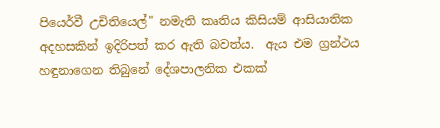පියෙර්වී උචිතියෙල්" නමැති කෘතිය කිසියම් ආසියාතික අදහසකින් ඉදිරිපත් කර ඇති බවත්ය.  ඇය එම ග්‍රන්ථය හඳුනාගෙන තිබුනේ දේශපාලනික එකක්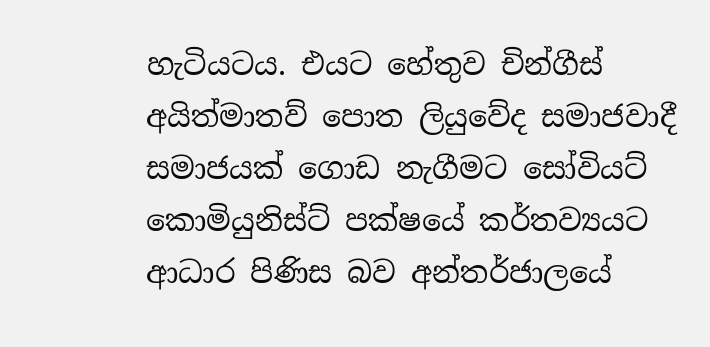හැටියටය. එයට හේතුව චින්ගීස් අයිත්මාතව් පොත ලියුවේද සමාජවාදී සමාජයක් ගොඩ නැගීමට සෝවියට් කොමියුනිස්ට් පක්ෂයේ කර්තව්‍යයට ආධාර පිණිස බව අන්තර්ජාලයේ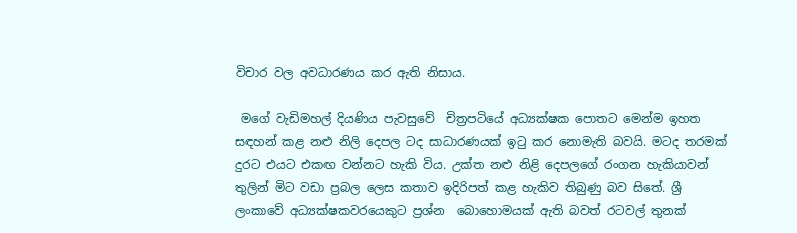විචාර වල අවධාරණය කර ඇති නිසාය.

 මගේ වැඩිමහල් දියණිය පැවසුවේ  චිත්‍රපටියේ අධ්‍යක්ෂක පොතට මෙන්ම ඉහත සඳහන් කළ නළු නිලි දෙපල ටද සාධාරණයක් ඉටු කර නොමැති බවයි. මටද තරමක්
දුරට එයට එකඟ වන්නට හැකි විය. උක්ත නළු නිළි දෙපලගේ රංගන හැකියාවන්
තුලින් මිට වඩා ප්‍රබල ලෙස කතාව ඉදිරිපත් කළ හැකිව තිබුණු බව සිතේ. ශ්‍රී ලංකාවේ අධ්‍යක්ෂකවරයෙකුට ප්‍රශ්න  බොහොමයක් ඇති බවත් රටවල් තුනක්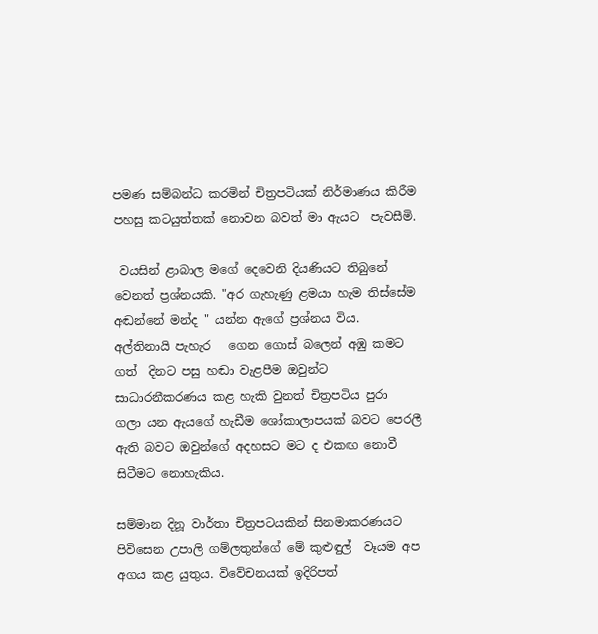පමණ සම්බන්ධ කරමින් චිත්‍රපටියක් නිර්මාණය කිරීම පහසු කටයුත්තක් නොවන බවත් මා ඇයට  පැවසීමි.

 වයසින් ළාබාල මගේ දෙවෙනි දියණියට තිබුනේ වෙනත් ප්‍රශ්නයකි. "අර ගැහැණු ළමයා හැම තිස්සේම අඬන්නේ මන්ද " යන්න ඇගේ ප්‍රශ්නය විය.  අල්තිනායි පැහැර   ගෙන ගොස් බලෙන් අඹු කමට ගත්  දිනට පසු හඬා වැළපීම ඔවුන්ට සාධාරනීකරණය කළ හැකි වුනත් චිත්‍රපටිය පුරා  ගලා යන ඇයගේ හැඩීම ශෝකාලාපයක් බවට පෙරලී  ඇති බවට ඔවුන්ගේ අදහසට මට ද එකඟ නොවී සිටීමට නොහැකිය.

සම්මාන දිනූ වාර්තා චිත්‍රපටයකින් සිනමාකරණයට පිවිසෙන උපාලි ගම්ලතුන්ගේ මේ කුළුඳුල්  වෑයම අප අගය කළ යුතුය. විවේචනයක් ඉදිරිපත්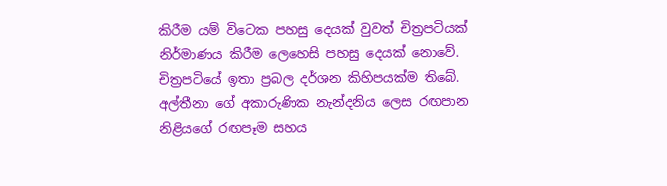කිරීම යම් විටෙක පහසු දෙයක් වුවත් චිත්‍රපටියක් නිර්මාණය කිරීම ලෙහෙසි පහසු දෙයක් නොවේ.  චිත්‍රපටියේ ඉතා ප්‍රබල දර්ශන කිහිපයක්ම තිබේ. අල්තීනා ගේ අකාරුණික නැන්දනිය ලෙස රඟපාන නිළියගේ රඟපෑම සහය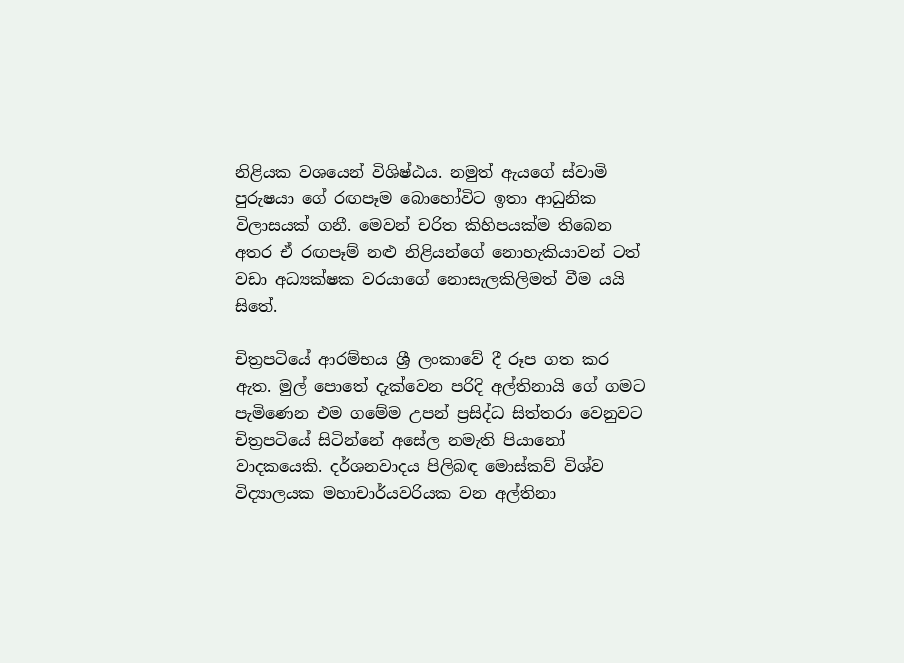නිළියක වශයෙන් විශිෂ්ඨය. නමුත් ඇයගේ ස්වාමි පුරුෂයා ගේ රඟපෑම බොහෝවිට ඉතා ආධුනික විලාසයක් ගනී. මෙවන් චරිත කිහිපයක්ම තිබෙන අතර ඒ රඟපෑම් නළු නිළියන්ගේ නොහැකියාවන් ටත්  වඩා අධ්‍යක්ෂක වරයාගේ නොසැලකිලිමත් වීම යයි සිතේ.

චිත්‍රපටියේ ආරම්භය ශ්‍රී ලංකාවේ දී රූප ගත කර ඇත. මුල් පොතේ දැක්වෙන පරිදි අල්තිනායි ගේ ගමට පැමිණෙන එම ගමේම උපන් ප්‍රසිද්ධ සිත්තරා වෙනුවට චිත්‍රපටියේ සිටින්නේ අසේල නමැති පියානෝ වාදකයෙකි. දර්ශනවාදය පිලිබඳ මොස්කව් විශ්ව විද්‍යාලයක මහාචාර්යවරියක වන අල්තිනා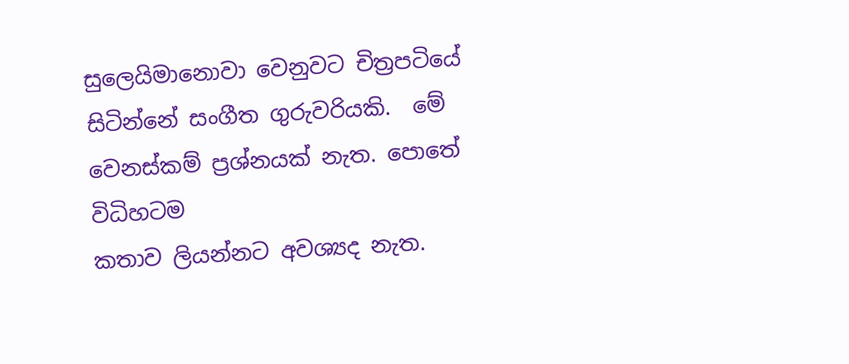සුලෙයිමානොවා වෙනුවට චිත්‍රපටියේ සිටින්නේ සංගීත ගුරුවරියකි.  මේ වෙනස්කම් ප්‍රශ්නයක් නැත. පොතේ විධිහටම
කතාව ලියන්නට අවශ්‍යද නැත.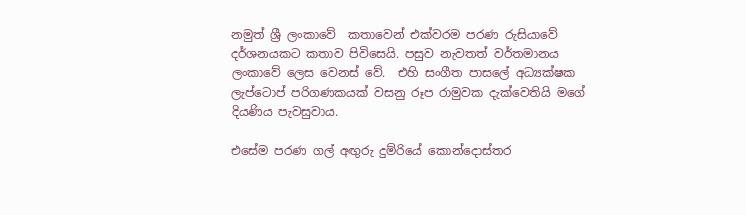නමුත් ශ්‍රී ලංකාවේ  කතාවෙන් එක්වරම පරණ රුසියාවේ දර්ශනයකට කතාව පිවිසෙයි. පසුව නැවතත් වර්තමානය ලංකාවේ ලෙස වෙනස් වේ.  එහි සංගීත පාසලේ අධ්‍යක්ෂක ලැප්ටොප් පරිගණකයක් වසනු රූප රාමුවක දැක්වෙතියි මගේ දියණිය පැවසුවාය.

එසේම පරණ ගල් අඟුරු දුම්රියේ කොන්දොස්තර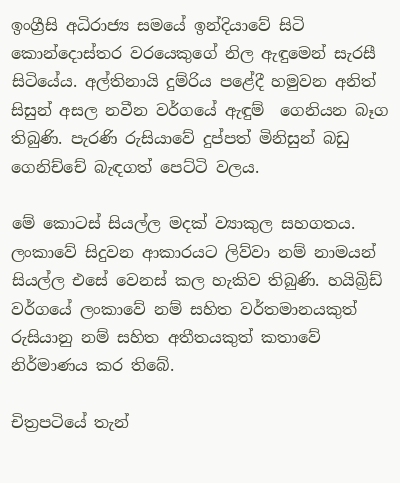ඉංග්‍රීසි අධිරාජ්‍ය සමයේ ඉන්දියාවේ සිටි කොන්දොස්තර වරයෙකුගේ නිල ඇඳුමෙන් සැරසී සිටියේය. අල්තිනායි දුම්රිය පළේදී හමුවන අනිත් සිසුන් අසල නවීන වර්ගයේ ඇඳුම්  ගෙනියන බෑග තිබුණි. පැරණි රුසියාවේ දුප්පත් මිනිසුන් බඩු  ගෙනිච්චේ බැඳගත් පෙට්ටි වලය.

මේ කොටස් සියල්ල මදක් ව්‍යාකුල සහගතය.  ලංකාවේ සිදුවන ආකාරයට ලිව්වා නම් නාමයන් සියල්ල එසේ වෙනස් කල හැකිව තිබුණි. හයිබ්‍රිඩ් වර්ගයේ ලංකාවේ නම් සහිත වර්තමානයකුත් රුසියානු නම් සහිත අතීතයකුත් කතාවේ නිර්මාණය කර තිබේ.

චිත්‍රපටියේ තැන්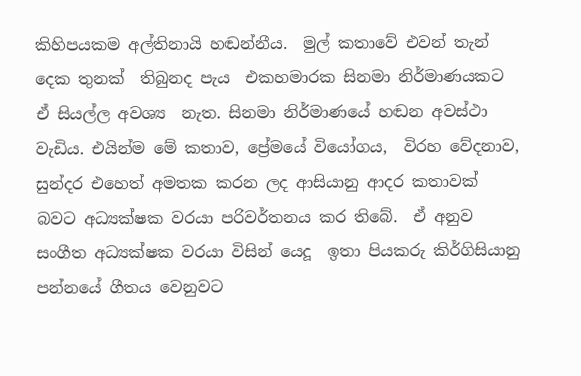කිහිපයකම අල්තිනායි හඬන්නීය.  මුල් කතාවේ එවන් තැන්  දෙක තුනක්  තිබුනද පැය  එකහමාරක සිනමා නිර්මාණයකට  ඒ සියල්ල අවශ්‍ය  නැත. සිනමා නිර්මාණයේ හඬන අවස්ථා වැඩිය. එයින්ම මේ කතාව, ප්‍රේමයේ වියෝගය,  විරහ වේදනාව,  සුන්දර එහෙත් අමතක කරන ලද ආසියානු ආදර කතාවක්  බවට අධ්‍යක්ෂක වරයා පරිවර්තනය කර තිබේ.  ඒ අනුව සංගීත අධ්‍යක්ෂක වරයා විසින් යෙදූ  ඉතා පියකරු කිර්ගිසියානු පන්නයේ ගීතය වෙනුවට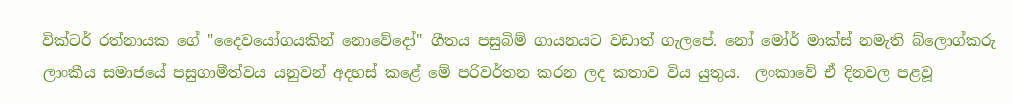වික්ටර් රත්නායක ගේ "දෛවයෝගයකින් නොවේදෝ" ගීතය පසුබිම් ගායනයට වඩාත් ගැලපේ. නෝ මෝර් මාක්ස් නමැති බ්ලොග්කරු ලාංකීය සමාජයේ පසුගාමීත්වය යනුවන් අදහස් කළේ මේ පරිවර්තන කරන ලද කතාව විය යුතුය.  ලංකාවේ ඒ දිනවල පළවූ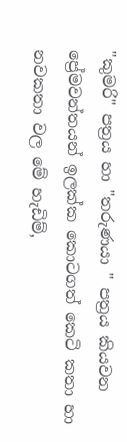"කුමරි" පත්‍රය හා "තරුණයා " පත්‍රය කියවන ප්‍රේමවන්තයන් ඉලක්ක කොටගත් කෙටි කතා හා නවකතා වල මේ හැඩිම්,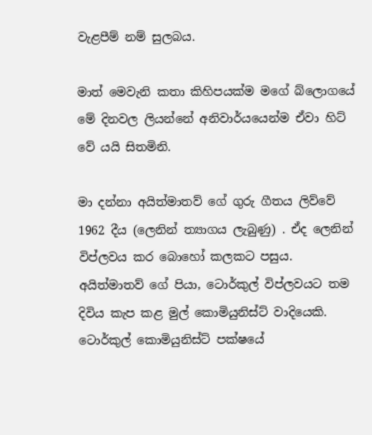වැළපීම් නම් සුලබය.

මාත් මෙවැනි කතා කිහිපයක්ම මගේ බ්ලොගයේ මේ දිනවල ලියන්නේ අනිවාර්යයෙන්ම ඒවා හිට් වේ යයි සිතමිනි.

මා දන්නා අයිත්මාතව් ගේ ගුරු ගීතය ලිව්වේ 1962 දීය (ලෙනින් ත්‍යාගය ලැබුණු) . ඒද ලෙනින් විප්ලවය කර බොහෝ කලකට පසුය.  අයිත්මාතව් ගේ පියා, ටොර්කුල් විප්ලවයට තම දිවිය කැප කළ මුල් කොමියුනිස්ට් වාදියෙකි.  ටොර්කුල් කොමියුනිස්ට් පක්ෂයේ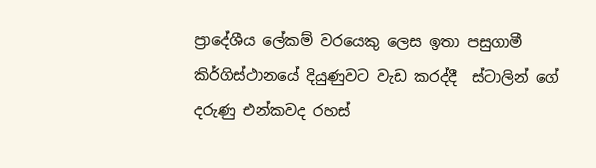ප්‍රාදේශීය ලේකම් වරයෙකු ලෙස ඉතා පසුගාමී කිර්ගිස්ථානයේ දියුණුවට වැඩ කරද්දී  ස්ටාලින් ගේ දරුණු එන්කවද රහස්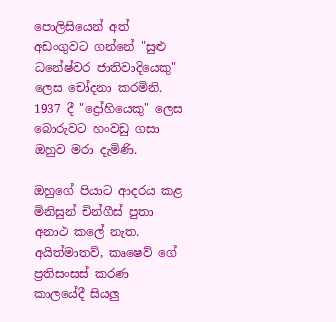පොලිසියෙන් අත් අඩංගුවට ගන්නේ "සුළු ධනේෂ්වර ජාතිවාදියෙකු" ලෙස චෝදනා කරමිනි. 1937 දී "ද්‍රෝහියෙකු" ලෙස බොරුවට හංවඩු ගසා ඔහුව මරා දැමිණි.

ඔහුගේ පියාට ආදරය කළ මිනිසුන් චින්ගීස් පුතා අනාථ කලේ නැත. අයිත්මාතව්, කෘෂෙව් ගේ ප්‍රතිසංසස් කරණ කාලයේදී සියලු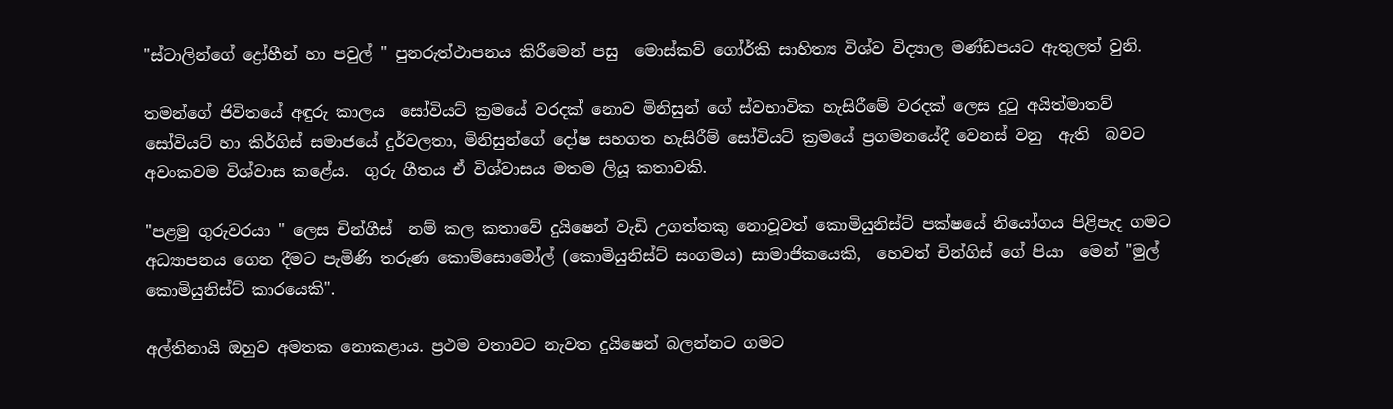"ස්ටාලින්ගේ ද්‍රෝහීන් හා පවුල් " පුනරුත්ථාපනය කිරීමෙන් පසු  මොස්කව් ගෝර්කි සාහිත්‍ය විශ්ව විද්‍යාල මණ්ඩපයට ඇතුලත් වුනි.

තමන්ගේ ජිවිතයේ අඳුරු කාලය  සෝවියට් ක්‍රමයේ වරදක් නොව මිනිසුන් ගේ ස්වභාවික හැසිරීමේ වරදක් ලෙස දුටු අයිත්මාතව් සෝවියට් හා කිර්ගිස් සමාජයේ දුර්වලතා, මිනිසුන්ගේ දෝෂ සහගත හැසිරීම් සෝවියට් ක්‍රමයේ ප්‍රගමනයේදී වෙනස් වනු  ඇති  බවට අවංකවම විශ්වාස කළේය.  ගුරු ගීතය ඒ විශ්වාසය මතම ලියූ කතාවකි.

"පළමු ගුරුවරයා " ලෙස චින්ගීස්  නම් කල කතාවේ දුයිෂෙන් වැඩි උගත්තකු නොවූවත් කොමියුනිස්ට් පක්ෂයේ නියෝගය පිළිපැද ගමට අධ්‍යාපනය ගෙන දීමට පැමිණි තරුණ කොම්සොමෝල් (කොමියුනිස්ට් සංගමය) සාමාජිකයෙකි,  හෙවත් චින්ගිස් ගේ පියා  මෙන් "මුල් කොමියුනිස්ට් කාරයෙකි".

අල්තිනායි ඔහුව අමතක නොකළාය. ප්‍රථම වතාවට නැවත දුයිෂෙන් බලන්නට ගමට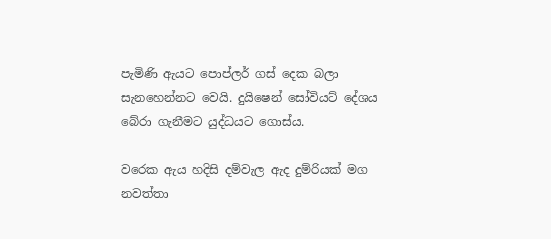පැමිණි ඇයට පොප්ලර් ගස් දෙක බලා සැනහෙන්නට වෙයි. දුයිෂෙන් සෝවියට් දේශය බේරා ගැනීමට යුද්ධයට ගොස්ය.

වරෙක ඇය හදිසි දම්වැල ඇද දුම්රියක් මග නවත්තා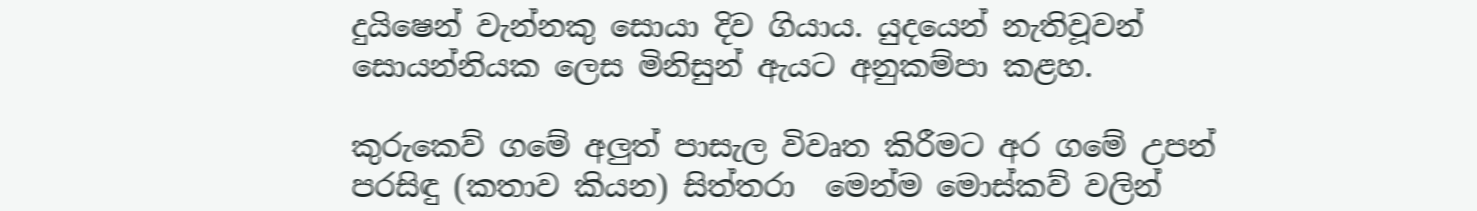දුයිෂෙන් වැන්නකු සොයා දිව ගියාය. යුදයෙන් නැතිවූවන් සොයන්නියක ලෙස මිනිසුන් ඇයට අනුකම්පා කළහ.

කුරුකෙව් ගමේ අලුත් පාසැල විවෘත කිරීමට අර ගමේ උපන් පරසිඳු (කතාව කියන) සිත්තරා  මෙන්ම මොස්කව් වලින්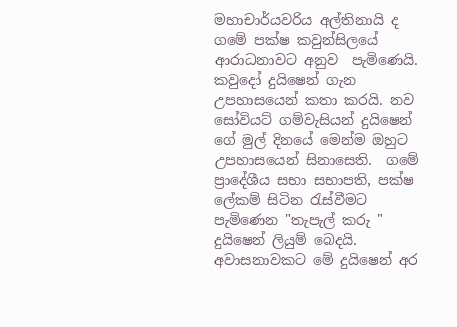මහාචාර්යවරිය අල්තිනායි ද ගමේ පක්ෂ කවුන්සිලයේ ආරාධනාවට අනුව  පැමිණෙයි. කවුදෝ දුයිෂෙන් ගැන උපහාසයෙන් කතා කරයි. නව සෝවියට් ගම්වැසියන් දුයිෂෙන් ගේ මුල් දිනයේ මෙන්ම ඔහුට උපහාසයෙන් සිනාසෙති.  ගමේ ප්‍රාදේශීය සභා සභාපති, පක්ෂ ලේකම් සිටින රැස්වීමට පැමිණෙන "තැපැල් කරු " දුයිෂෙන් ලියුම් බෙදයි. අවාසනාවකට මේ දුයිෂෙන් අර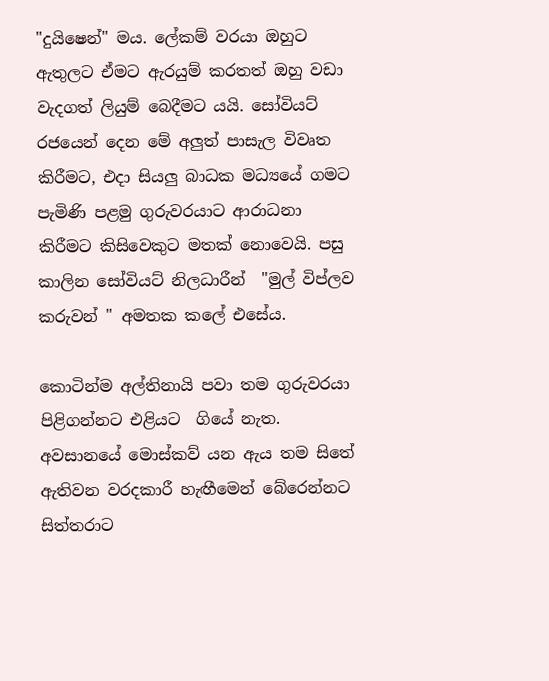"දුයිෂෙන්" මය. ලේකම් වරයා ඔහුට ඇතුලට ඒමට ඇරයුම් කරතත් ඔහු වඩා වැදගත් ලියුම් බෙදීමට යයි. සෝවියට් රජයෙන් දෙන මේ අලුත් පාසැල විවෘත කිරීමට, එදා සියලු බාධක මධ්‍යයේ ගමට පැමිණි පළමු ගුරුවරයාට ආරාධනා කිරීමට කිසිවෙකුට මතක් නොවෙයි. පසු කාලින සෝවියට් නිලධාරීන්  "මුල් විප්ලව කරුවන් " අමතක කලේ එසේය.

කොටින්ම අල්තිනායි පවා තම ගුරුවරයා පිළිගන්නට එළියට  ගියේ නැත. අවසානයේ මොස්කව් යන ඇය තම සිතේ ඇතිවන වරදකාරී හැඟීමෙන් බේරෙන්නට සිත්තරාට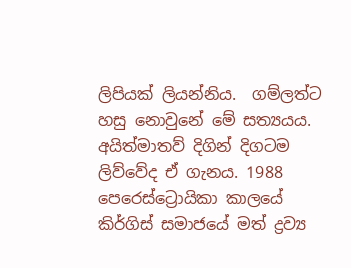ලිපියක් ලියන්නිය.  ගම්ලත්ට හසු නොවුනේ මේ සත්‍යයය.  අයිත්මාතව් දිගින් දිගටම ලිව්වේද ඒ ගැනය. 1988 පෙරෙස්ට්‍රොයිකා කාලයේ කිර්ගිස් සමාජයේ මත් ද්‍රව්‍ය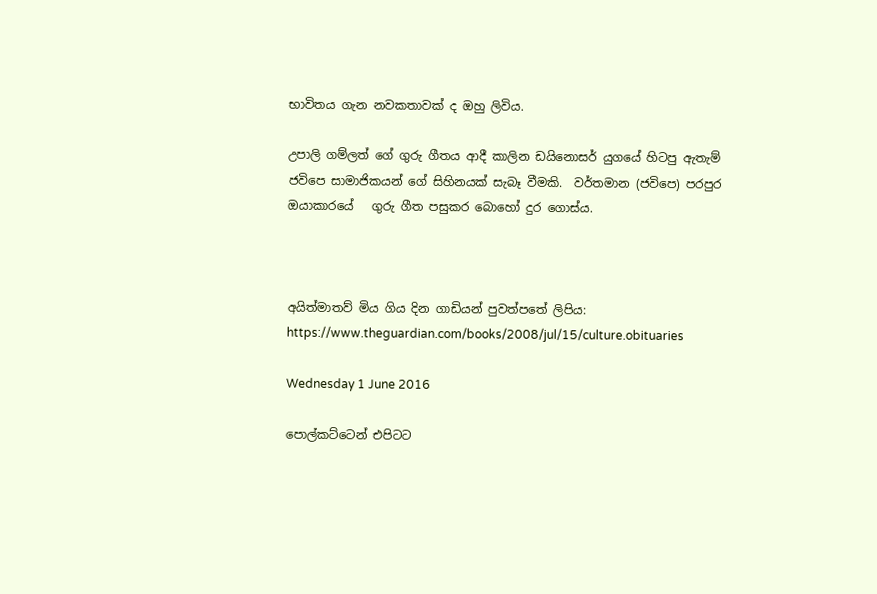භාවිතය ගැන නවකතාවක් ද ඔහු ලිවිය.

උපාලි ගම්ලත් ගේ ගුරු ගීතය ආදී කාලින ඩයිනොසර් යුගයේ හිටපු ඇතැම් ජවිපෙ සාමාජිකයන් ගේ සිහිනයක් සැබෑ වීමකි.  වර්තමාන (ජවිපෙ) පරපුර ඔයාකාරයේ   ගුරු ගීත පසුකර බොහෝ දුර ගොස්ය.



අයිත්මාතව් මිය ගිය දින ගාඩියන් පුවත්පතේ ලිපිය:
https://www.theguardian.com/books/2008/jul/15/culture.obituaries

Wednesday 1 June 2016

පොල්කට්ටෙන් එපිටට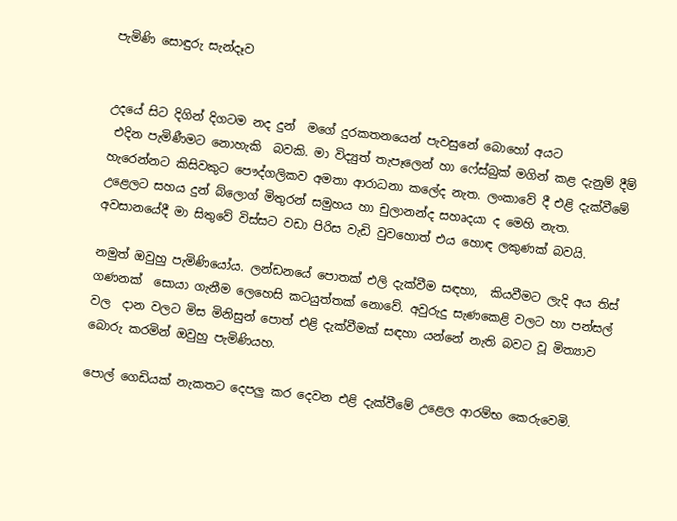පැමිණි සොඳුරු සැන්දෑව


උදයේ සිට දිගින් දිගටම නද දුන්  මගේ දුරකතනයෙන් පැවසුනේ බොහෝ අයට
 එදින පැමිණීමට නොහැකි  බවකි. මා විද්‍යුත් තැපෑලෙන් හා ෆේස්බුක් මගින් කළ දැනුම් දීම් හැරෙන්නට කිසිවකුට පෞද්ගලිකව අමතා ආරාධනා කලේද නැත. ලංකාවේ දී එළි දැක්වීමේ උළෙලට සහය දුන් බ්ලොග් මිතුරන් සමුහය හා චුලානන්ද සහෘදයා ද මෙහි නැත.   අවසානයේදී මා සිතුවේ විස්සට වඩා පිරිස වැඩි වුවහොත් එය හොඳ ලකුණක් බවයි.

නමුත් ඔවුහු පැමිණියෝය. ලන්ඩනයේ පොතක් එලි දැක්වීම සඳහා,  කියවීමට ලැදි අය තිස් ගණනක්  සොයා ගැනීම ලෙහෙසි කටයුත්තක් නොවේ. අවුරුදු සැණකෙළි වලට හා පන්සල් වල  දාන වලට මිස මිනිසුන් පොත් එළි දැක්වීමක් සඳහා යන්නේ නැති බවට වූ මිත්‍යාව බොරු කරමින් ඔවුහු පැමිණියහ.

පොල් ගෙඩියක් නැකතට දෙපලු කර දෙවන එළි දැක්වීමේ උළෙල ආරම්භ කෙරුවෙමි.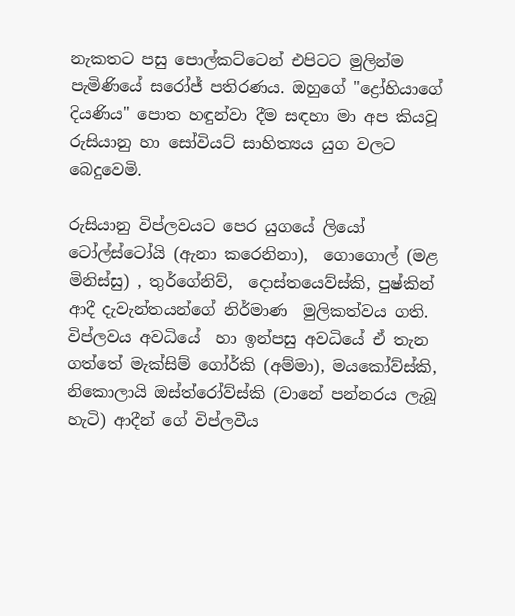නැකතට පසු පොල්කට්ටෙන් එපිටට මුලින්ම පැමිණියේ සරෝජ් පතිරණය. ඔහුගේ "ද්‍රෝහියාගේ දියණිය" පොත හඳුන්වා දීම සඳහා මා අප කියවූ රුසියානු හා සෝවියට් සාහිත්‍යය යුග වලට බෙදුවෙමි.

රුසියානු විප්ලවයට පෙර යුගයේ ලියෝ ටෝල්ස්ටෝයි (ඇනා කරෙනිනා),  ගොගොල් (මළ මිනිස්සු) , තුර්ගේනිව්,  දොස්තයෙව්ස්කි, පුෂ්කින් ආදී දැවැන්තයන්ගේ නිර්මාණ  මුලිකත්වය ගති. විප්ලවය අවධියේ  හා ඉන්පසු අවධියේ ඒ තැන ගත්තේ මැක්සිම් ගෝර්කි (අම්මා), මයකෝව්ස්කි, නිකොලායි ඔස්ත්රෝව්ස්කි (වානේ පන්නරය ලැබූ හැටි) ආදීන් ගේ විප්ලවීය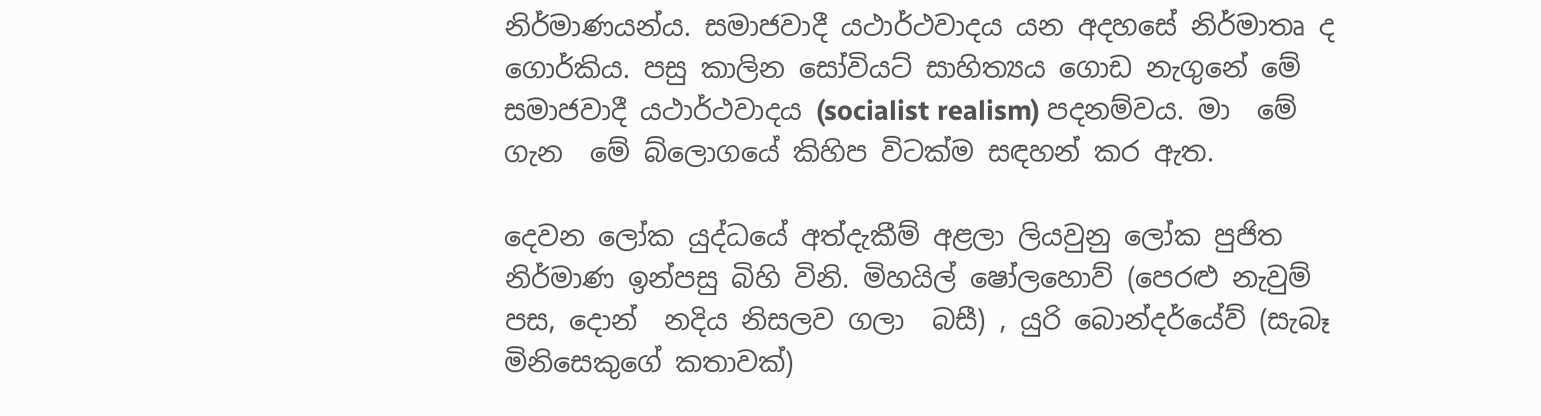නිර්මාණයන්ය. සමාජවාදී යථාර්ථවාදය යන අදහසේ නිර්මාතෘ ද ගොර්කිය. පසු කාලින සෝවියට් සාහිත්‍යය ගොඩ නැගුනේ මේ සමාජවාදී යථාර්ථවාදය (socialist realism) පදනම්වය. මා  මේ ගැන  මේ බ්ලොගයේ කිහිප විටක්ම සඳහන් කර ඇත.

දෙවන ලෝක යුද්ධයේ අත්දැකීම් අළලා ලියවුනු ලෝක පුජිත නිර්මාණ ඉන්පසු බිහි විනි. මිහයිල් ෂෝලහොව් (පෙරළු නැවුම් පස, දොන්  නදිය නිසලව ගලා  බසී) , යුරි බොන්දර්යේව් (සැබෑ මිනිසෙකුගේ කතාවක්)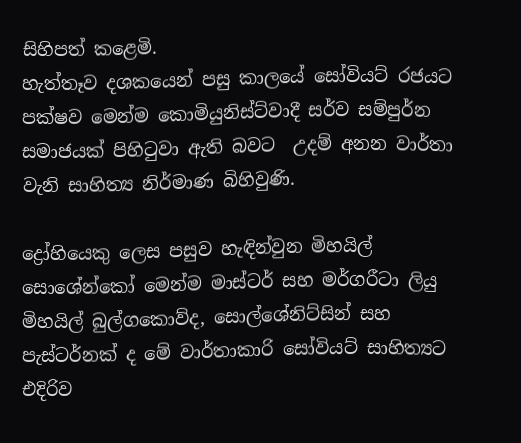සිහිපත් කළෙමි.
හැත්තෑව දශකයෙන් පසු කාලයේ සෝවියට් රජයට පක්ෂව මෙන්ම කොමියුනිස්ට්වාදී සර්ව සම්පුර්න සමාජයක් පිහිටුවා ඇති බවට  උදම් අනන වාර්තා වැනි සාහිත්‍ය නිර්මාණ බිහිවුණි.

ද්‍රෝහියෙකු ලෙස පසුව හැඳින්වුන මිහයිල් සොශේන්කෝ මෙන්ම මාස්ටර් සහ මර්ගරීටා ලියු මිහයිල් බුල්ගකොව්ද, සොල්ශේනිට්සින් සහ පැස්ටර්නක් ද මේ වාර්තාකාරි සෝවියට් සාහිත්‍යට එදිරිව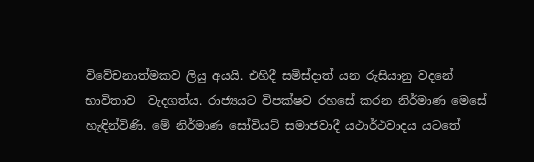විවේචනාත්මකව ලියු අයයි. එහිදී සමිස්දාත් යන රුසියානු වදනේ භාවිතාව  වැදගත්ය. රාජ්‍යයට විපක්ෂව රහසේ කරන නිර්මාණ මෙසේ හැඳින්විණි. මේ නිර්මාණ සෝවියට් සමාජවාදී යථාර්ථවාදය යටතේ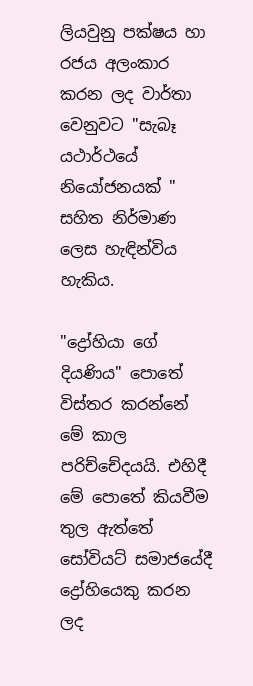ලියවුනු පක්ෂය හා රජය අලංකාර කරන ලද වාර්තා වෙනුවට "සැබෑ යථාර්ථයේ නියෝජනයක් " සහිත නිර්මාණ ලෙස හැඳින්විය හැකිය.

"ද්‍රෝහියා ගේ දියණිය" පොතේ විස්තර කරන්නේ මේ කාල පරිච්චේදයයි. එහිදී මේ පොතේ කියවීම තුල ඇත්තේ සෝවියට් සමාජයේදී ද්‍රෝහියෙකු කරන ලද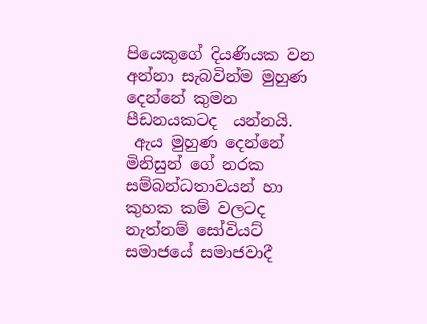පියෙකුගේ දියණියක වන අන්නා සැබවින්ම මුහුණ දෙන්නේ කුමන පීඩනයකටද  යන්නයි.
 ඇය මුහුණ දෙන්නේ  මිනිසුන් ගේ නරක සම්බන්ධතාවයන් හා කුහක කම් වලටද නැත්නම් සෝවියට් සමාජයේ සමාජවාදී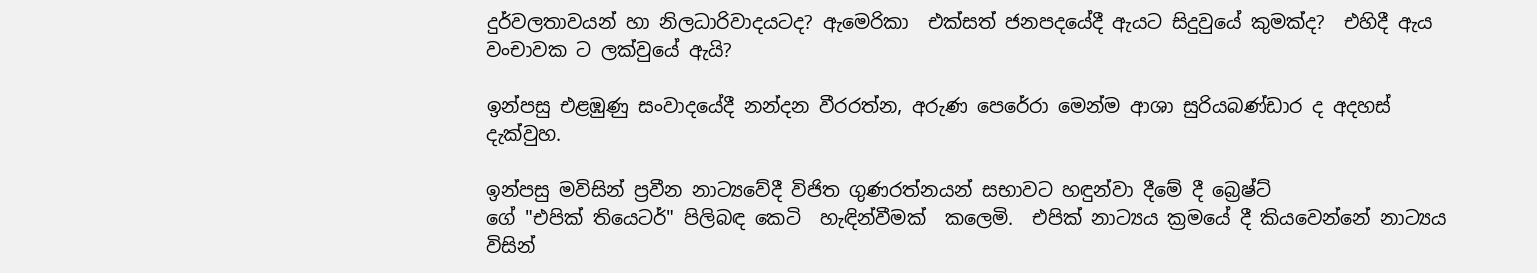දුර්වලතාවයන් හා නිලධාරිවාදයටද? ඇමෙරිකා  එක්සත් ජනපදයේදී ඇයට සිදුවුයේ කුමක්ද?  එහිදී ඇය වංචාවක ට ලක්වුයේ ඇයි?

ඉන්පසු එළඹුණු සංවාදයේදී නන්දන වීරරත්න, අරුණ පෙරේරා මෙන්ම ආශා සුරියබණ්ඩාර ද අදහස් දැක්වුහ.

ඉන්පසු මවිසින් ප්‍රවීන නාට්‍යවේදී විජිත ගුණරත්නයන් සභාවට හඳුන්වා දීමේ දී බ්‍රෙෂ්ට්
ගේ "එපික් තියෙටර්" පිලිබඳ කෙටි  හැඳින්වීමක්  කලෙමි.  එපික් නාට්‍යය ක්‍රමයේ දී කියවෙන්නේ නාට්‍යය විසින්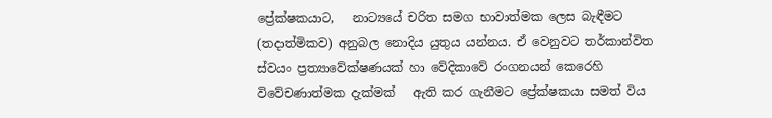ප්‍රේක්ෂකයාට,   නාට්‍යයේ චරිත සමග භාවාත්මක ලෙස බැඳීමට  (තදාත්මිකව) අනුබල නොදිය යුතුය යන්නය. ඒ වෙනුවට තර්කාන්විත ස්වයං ප්‍රත්‍යාවේක්ෂණයක් හා වේදිකාවේ රංගනයන් කෙරෙහි විවේචණාත්මක දැක්මක්   ඇති කර ගැනීමට ප්‍රේක්ෂකයා සමත් විය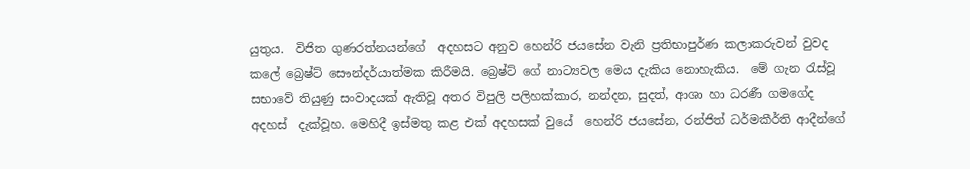යුතුය.  විජිත ගුණරත්නයන්ගේ  අදහසට අනුව හෙන්රි ජයසේන වැනි ප්‍රතිභාපුර්ණ කලාකරුවන් වුවද කලේ බ්‍රෙෂ්ට් සෞන්දර්යාත්මක කිරීමයි. බ්‍රෙෂ්ට් ගේ නාට්‍යවල මෙය දැකිය නොහැකිය.  මේ ගැන රැස්වූ සභාවේ තියුණු සංවාදයක් ඇතිවූ අතර විපුලි පලිහක්කාර, නන්දන, සුදත්, ආශා හා ධරණී ගමගේද අදහස්  දැක්වූහ. මෙහිදී ඉස්මතු කළ එක් අදහසක් වුයේ  හෙන්රි ජයසේන, රන්ජිත් ධර්මකීර්ති ආදීන්ගේ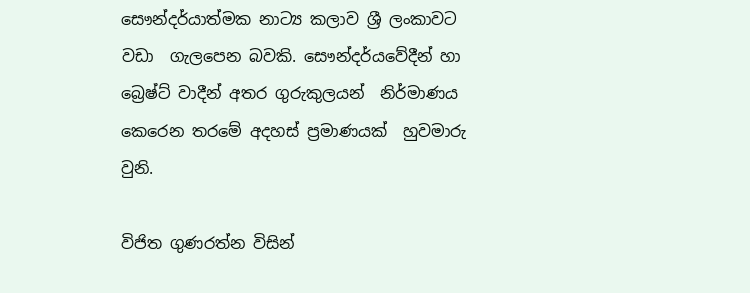සෞන්දර්යාත්මක නාට්‍ය කලාව ශ්‍රී ලංකාවට  වඩා  ගැලපෙන බවකි. සෞන්දර්යවේදීන් හා බ්‍රෙෂ්ට් වාදීන් අතර ගුරුකුලයන්  නිර්මාණය කෙරෙන තරමේ අදහස් ප්‍රමාණයක්  හුවමාරු වුනි.

විජිත ගුණරත්න විසින්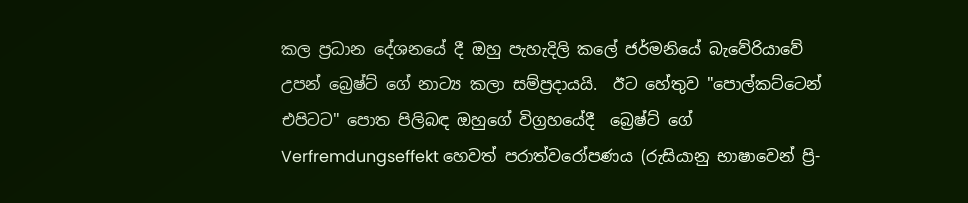කල ප්‍රධාන දේශනයේ දී ඔහු පැහැදිලි කලේ ජර්මනියේ බැවේරියාවේ උපන් බ්‍රෙෂ්ට් ගේ නාට්‍ය කලා සම්ප්‍රදායයි.  ඊට හේතුව "පොල්කට්ටෙන් එපිටට" පොත පිලිබඳ ඔහුගේ විග්‍රහයේදී  බ්‍රෙෂ්ට් ගේ Verfremdungseffekt හෙවත් පරාත්වරෝපණය (රුසියානු භාෂාවෙන් ප්‍රි-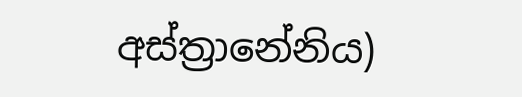අස්ත්‍රානේනිය)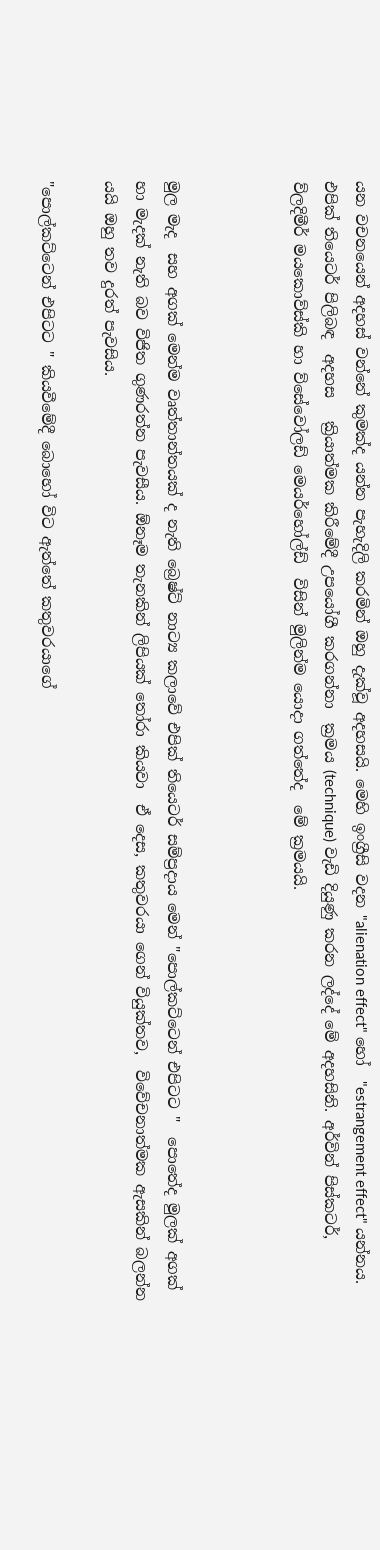යන වචනයෙන් අදහස් වන්නේ කුමක්ද යන්න පැහැදිලි කරමින් ඔහු දැක්වූ අදහසයි. මෙහි ඉංග්‍රීසි වදන "alienation effect" හෝ  "estrangement effect" යන්නය. එපික් තියෙටර් පිලිබඳ  අදහස   ක්‍රියාත්මක කිරීමේදී උපයෝගී කරගන්නා  ක්‍රමය (technique) වැඩි දියුණු කරන ලද්දේ මේ අදහසිනි. අර්වින් පිස්කටර්, ව්ලදිමීර් මයකොව්ස්කි හා ව්සේවෝලඩ් මෙයර්හෝල්ඩ්  විසින් මුලින්ම යොදා ගත්තේද  මේ ක්‍රමයයි.



මුල මැද  සහ අගක් මෙන්ම වෘත්තාන්තයක් ද නැති බ්‍රෙෂ්ට් නාට්‍ය කලාවේ එපික් තියෙටර් සම්ප්‍රදාය මෙන් "පොල්කට්ටෙන් එපිටට "  පොතේද මුලක් අගක් හා මැදක් නැති බව විජිත ගුණරත්න පැවසීය. ඕනෑම තැනකින් ලිපියක් තෝරා කියවා  ඒ දෙස, කතුවරයා ගෙන් වියුක්තව,  විවේචනාත්මක ඇසකින් බලන්න යයි ඔහු තව දුරත් පැවසිය.

"පොල්කට්ටෙන් එපිටට " කියවීමේදී බොහෝ විට ඇත්තේ කතුවරයාගේ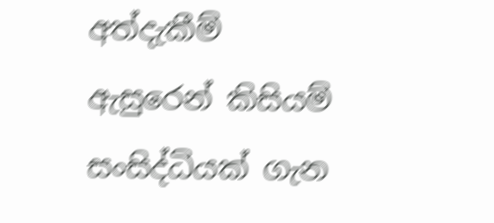අත්දැකීම් ඇසුරෙන් කිසියම් සංසිද්ධියක් ගැන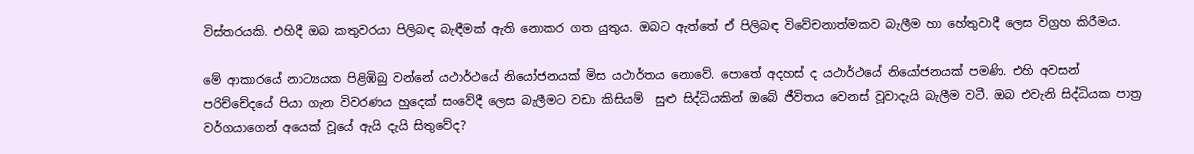විස්තරයකි. එහිදී ඔබ කතුවරයා පිලිබඳ බැඳීමක් ඇති නොකර ගත යුතුය. ඔබට ඇත්තේ ඒ පිලිබඳ විවේචනාත්මකව බැලීම හා හේතුවාදී ලෙස විග්‍රහ කිරීමය.

මේ ආකාරයේ නාට්‍යයක පිළිඹිබු වන්නේ යථාර්ථයේ නියෝජනයක් මිස යථාර්තය නොවේ. පොතේ අදහස් ද යථාර්ථයේ නියෝජනයක් පමණි. එහි අවසන් පරිච්චේදයේ පියා ගැන විවරණය හුදෙක් සංවේදී ලෙස බැලීමට වඩා කිසියම්  සුළු සිද්ධියකින් ඔබේ ජීවිතය වෙනස් වූවාදැයි බැලීම වටී. ඔබ එවැනි සිද්ධියක පාත්‍ර වර්ගයාගෙන් අයෙක් වූයේ ඇයි දැයි සිතුවේද?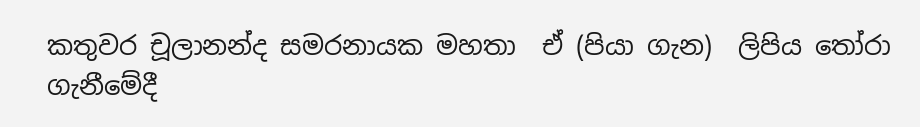කතුවර චූලානන්ද සමරනායක මහතා  ඒ (පියා ගැන)  ලිපිය තෝරා  ගැනීමේදී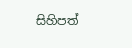සිහිපත්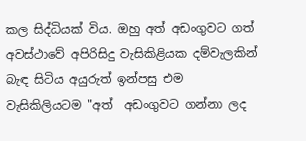කල සිද්ධියක් විය. ඔහු අත් අඩංගුවට ගත් අවස්ථාවේ අපිරිසිදු වැසිකිළියක දම්වැලකින් බැඳ සිටිය අයුරුත් ඉන්පසු එම වැසිකිලියටම "අත්  අඩංගුවට ගන්නා ලද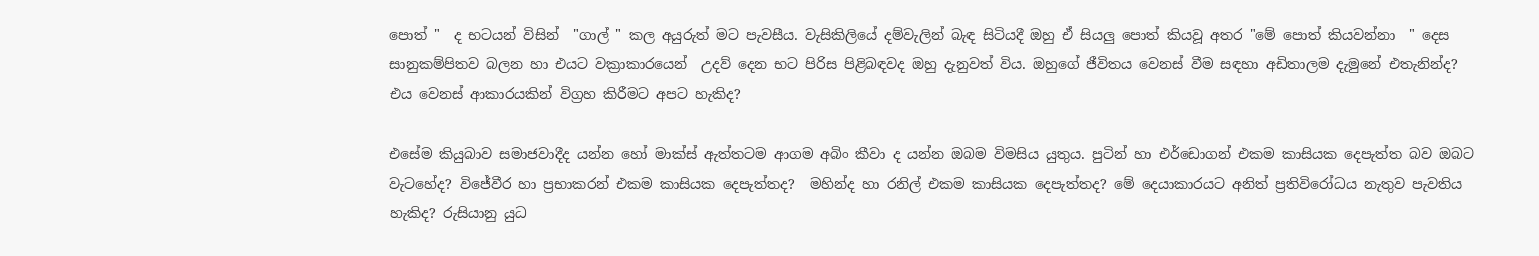පොත් "  ද භටයන් විසින්  "ගාල් " කල අයුරුත් මට පැවසීය. වැසිකිලියේ දම්වැලින් බැඳ සිටියදී ඔහු ඒ සියලු පොත් කියවූ අතර "මේ පොත් කියවන්නා  " දෙස  සානුකම්පිතව බලන හා එයට වක්‍රාකාරයෙන්  උදව් දෙන භට පිරිස පිළිබඳවද ඔහු දැනුවත් විය. ඔහුගේ ජීවිතය වෙනස් වීම සඳහා අඩිතාලම දැමුනේ එතැනින්ද? එය වෙනස් ආකාරයකින් විග්‍රහ කිරීමට අපට හැකිද?

එසේම කියුබාව සමාජවාදීද යන්න හෝ මාක්ස් ඇත්තටම ආගම අබිං කීවා ද යන්න ඔබම විමසිය යුතුය. පුටින් හා එර්ඩොගන් එකම කාසියක දෙපැත්ත බව ඔබට වැටහේද? විජේවීර හා ප්‍රභාකරන් එකම කාසියක දෙපැත්තද?  මහින්ද හා රනිල් එකම කාසියක දෙපැත්තද? මේ දෙයාකාරයට අනිත් ප්‍රතිවිරෝධය නැතුව පැවතිය හැකිද? රුසියානු යුධ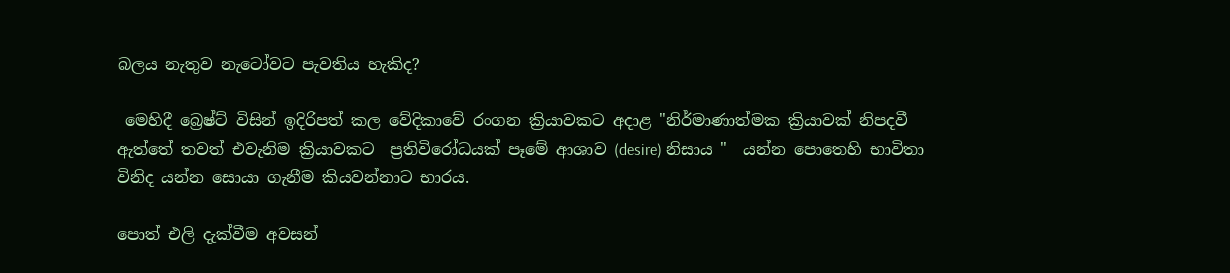බලය නැතුව නැටෝවට පැවතිය හැකිද?

 මෙහිදී බ්‍රෙෂ්ට් විසින් ඉදිරිපත් කල වේදිකාවේ රංගන ක්‍රියාවකට අදාළ "නිර්මාණාත්මක ක්‍රියාවක් නිපදවී ඇත්තේ තවත් එවැනිම ක්‍රියාවකට  ප්‍රතිවිරෝධයක් පෑමේ ආශාව (desire) නිසාය "  යන්න පොතෙහි භාවිතා විනිද යන්න සොයා ගැනීම කියවන්නාට භාරය.

පොත් එලි දැක්වීම අවසන්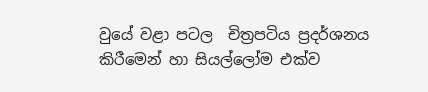වුයේ වළා පටල  චිත්‍රපටිය ප්‍රදර්ශනය කිරීමෙන් හා සියල්ලෝම එක්ව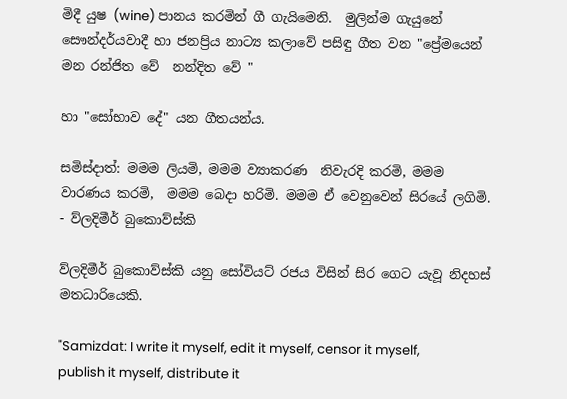මිදී යුෂ (wine) පානය කරමින් ගී ගැයිමෙනි.  මුලින්ම ගැයුනේ සෞන්දර්යවාදී හා ජනප්‍රිය නාට්‍ය කලාවේ පසිඳු ගීත වන "ප්‍රේමයෙන් මන රන්ජිත වේ  නන්දිත වේ "

හා "සෝභාව දේ" යන ගීතයන්ය.

සමිස්දාත්: මමම ලියමි, මමම ව්‍යාකරණ  නිවැරදි කරමි, මමම වාරණය කරමි,  මමම බෙදා හරිමි. මමම ඒ වෙනුවෙන් සිරයේ ලගිමි. - ව්ලදිමීර් බුකොව්ස්කි

ව්ලදිමීර් බුකොව්ස්කි යනු සෝවියට් රජය විසින් සිර ගෙට යැවූ නිදහස් මතධාරියෙකි.

"Samizdat: I write it myself, edit it myself, censor it myself, publish it myself, distribute it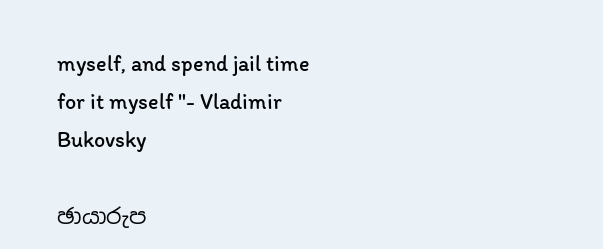myself, and spend jail time for it myself "- Vladimir Bukovsky

ඡායාරුප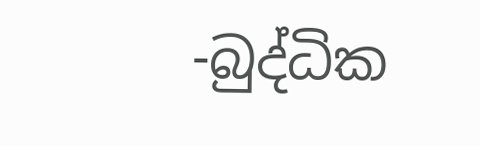-බුද්ධික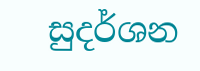සුදර්ශන